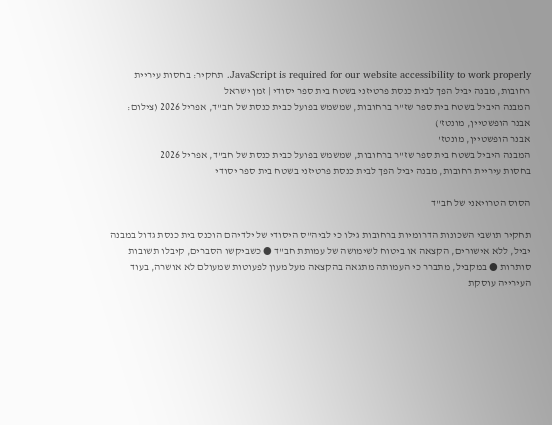JavaScript is required for our website accessibility to work properly. תחקיר: בחסות עיריית רחובות, מבנה יביל הפך לבית כנסת פרטיזני בשטח בית ספר יסודי | זמן ישראל
המבנה היביל בשטח בית ספר שז"ר ברחובות, שמשמש בפועל כבית כנסת של חב"ד, אפריל 2026 (צילום: אבנר הופשטיין, מונטז')
אבנר הופשטיין, מונטז'
המבנה היביל בשטח בית ספר שז"ר ברחובות, שמשמש בפועל כבית כנסת של חב"ד, אפריל 2026
בחסות עיריית רחובות, מבנה יביל הפך לבית כנסת פרטיזני בשטח בית ספר יסודי

הסוס הטרויאני של חב"ד

תחקיר תושבי השכונות הדרומיות ברחובות גילו כי לביה"ס היסודי של ילדיהם הוכנס בית כנסת גדול במבנה יביל, ללא אישורים, הקצאה או ביטוח לשימושה של עמותת חב"ד ● כשביקשו הסברים, קיבלו תשובות סותרות ● במקביל, מתברר כי העמותה מתגאה בהקצאה מעל מעון לפעוטות שמעולם לא אושרה, בעוד העירייה עוסקת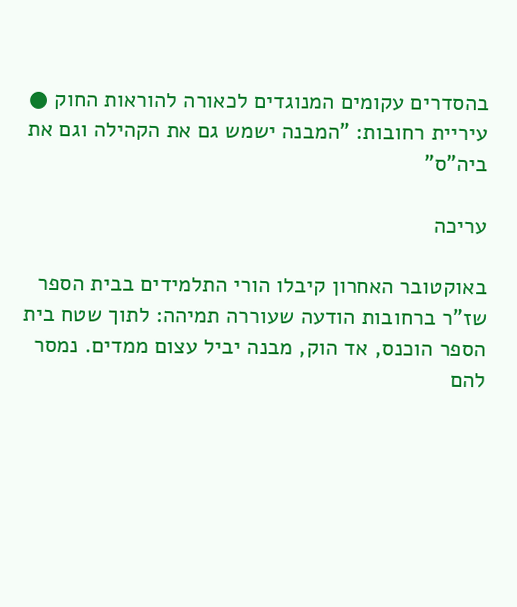בהסדרים עקומים המנוגדים לכאורה להוראות החוק ● עיריית רחובות: "המבנה ישמש גם את הקהילה וגם את ביה"ס"

עריכה

באוקטובר האחרון קיבלו הורי התלמידים בבית הספר שז"ר ברחובות הודעה שעוררה תמיהה: לתוך שטח בית הספר הוכנס, אד הוק, מבנה יביל עצום ממדים. נמסר להם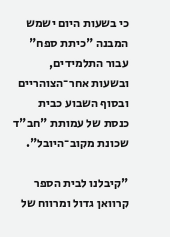כי בשעות היום ישמש המבנה "כיתת ספח" עבור התלמידים, ובשעות אחר־הצוהריים ובסוף השבוע כבית כנסת של עמותת "חב"ד שכונת מקוב־היובל".

"קיבלנו לבית הספר קרוואן גדול ומרווח של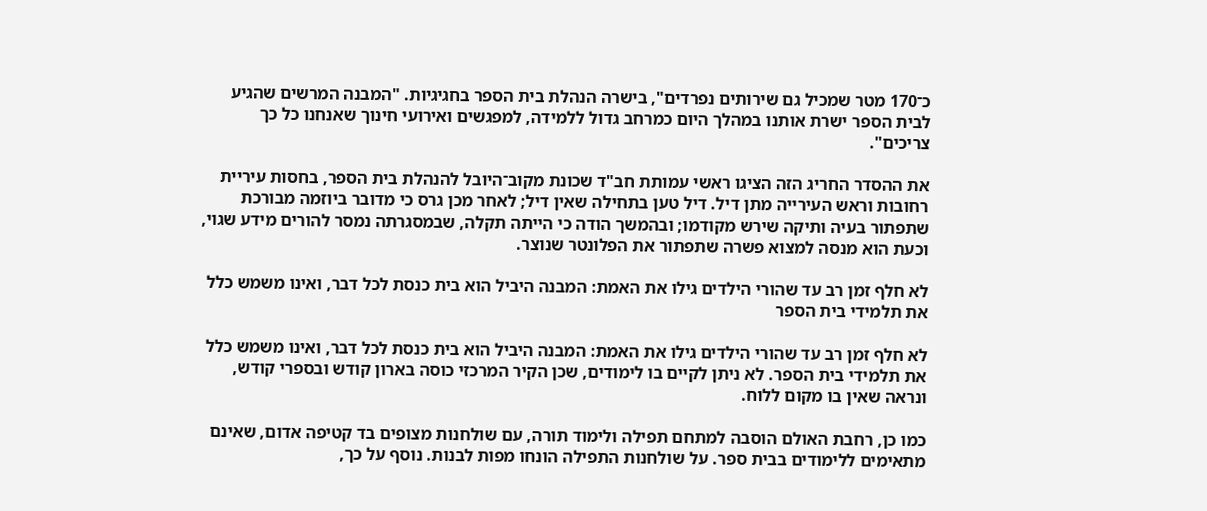כ־170 מטר שמכיל גם שירותים נפרדים", בישרה הנהלת בית הספר בחגיגיות. "המבנה המרשים שהגיע לבית הספר ישרת אותנו במהלך היום כמרחב גדול ללמידה, למפגשים ואירועי חינוך שאנחנו כל כך צריכים".

את ההסדר החריג הזה הציגו ראשי עמותת חב"ד שכונת מקוב־היובל להנהלת בית הספר, בחסות עיריית רחובות וראש העירייה מתן דיל. דיל טען בתחילה שאין דיל; לאחר מכן גרס כי מדובר ביוזמה מבורכת שתפתור בעיה ותיקה שירש מקודמו; ובהמשך הודה כי הייתה תקלה, שבמסגרתה נמסר להורים מידע שגוי, וכעת הוא מנסה למצוא פשרה שתפתור את הפלונטר שנוצר.

לא חלף זמן רב עד שהורי הילדים גילו את האמת: המבנה היביל הוא בית כנסת לכל דבר, ואינו משמש כלל את תלמידי בית הספר

לא חלף זמן רב עד שהורי הילדים גילו את האמת: המבנה היביל הוא בית כנסת לכל דבר, ואינו משמש כלל את תלמידי בית הספר. לא ניתן לקיים בו לימודים, שכן הקיר המרכזי כוסה בארון קודש ובספרי קודש, ונראה שאין בו מקום ללוח.

כמו כן, רחבת האולם הוסבה למתחם תפילה ולימוד תורה, עם שולחנות מצופים בד קטיפה אדום, שאינם מתאימים ללימודים בבית ספר. על שולחנות התפילה הונחו מפות לבנות. נוסף על כך,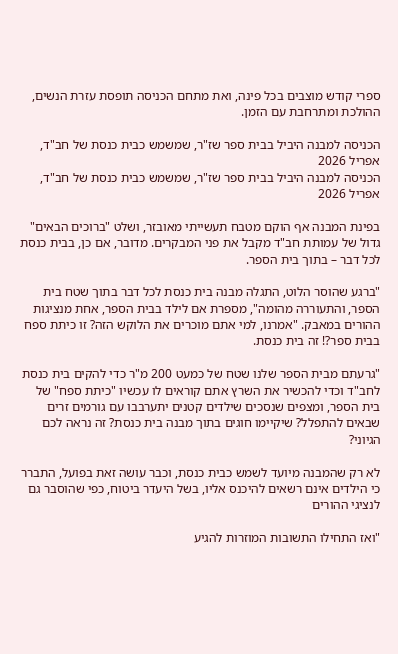ספרי קודש מוצבים בכל פינה, ואת מתחם הכניסה תופסת עזרת הנשים, ההולכת ומתרחבת עם הזמן.

הכניסה למבנה היביל בבית ספר שז"ר, שמשמש כבית כנסת של חב"ד, אפריל 2026
הכניסה למבנה היביל בבית ספר שז"ר, שמשמש כבית כנסת של חב"ד, אפריל 2026

בפינת המבנה אף הוקם מטבח תעשייתי מאובזר, ושלט "ברוכים הבאים" גדול של עמותת חב"ד מקבל את פני המבקרים. מדובר, אם כן, בבית כנסת לכל דבר – בתוך בית הספר.

"ברגע שהוסר הלוט, התגלה מבנה בית כנסת לכל דבר בתוך שטח בית הספר, והתעוררה מהומה", מספרת אם לילד בבית הספר, אחת מנציגות ההורים במאבק. "אמרנו, למי אתם מוכרים את הלוקש הזה? זו כיתת ספח בבית ספר?! זה בית כנסת.

"גרעתם מבית הספר שלנו שטח של כמעט 200 מ"ר כדי להקים בית כנסת לחב"ד וכדי להכשיר את השרץ אתם קוראים לו עכשיו "כיתת ספח" של בית הספר, ומצפים שנסכים שילדים קטנים יתערבבו עם גורמים זרים שבאים להתפלל? שיקיימו חוגים בתוך מבנה בית כנסת? זה נראה לכם הגיוני?

לא רק שהמבנה מיועד לשמש כבית כנסת, וכבר עושה זאת בפועל, התברר כי הילדים אינם רשאים להיכנס אליו, בשל היעדר ביטוח, כפי שהוסבר גם לנציגי ההורים

"ואז התחילו התשובות המוזרות להגיע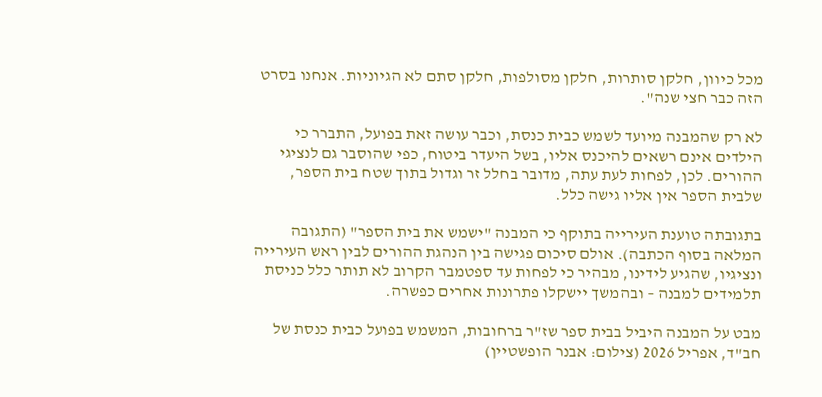מכל כיוון, חלקן סותרות, חלקן מסולפות, חלקן סתם לא הגיוניות. אנחנו בסרט הזה כבר חצי שנה".

לא רק שהמבנה מיועד לשמש כבית כנסת, וכבר עושה זאת בפועל, התברר כי הילדים אינם רשאים להיכנס אליו, בשל היעדר ביטוח, כפי שהוסבר גם לנציגי ההורים. לכן, לפחות לעת עתה, מדובר בחלל זר וגדול בתוך שטח בית הספר, שלבית הספר אין אליו גישה כלל.

בתגובתה טוענת העירייה בתוקף כי המבנה "ישמש את בית הספר" (התגובה המלאה בסוף הכתבה). אולם סיכום פגישה בין הנהגת ההורים לבין ראש העירייה ונציגיו, שהגיע לידינו, מבהיר כי לפחות עד ספטמבר הקרוב לא תותר כלל כניסת תלמידים למבנה – ובהמשך יישקלו פתרונות אחרים כפשרה.

מבט על המבנה היביל בבית ספר שז"ר ברחובות, המשמש בפועל כבית כנסת של חב"ד, אפריל 2026 (צילום: אבנר הופשטיין)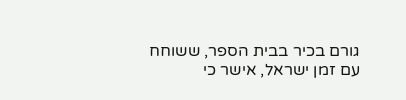גורם בכיר בבית הספר, ששוחח עם זמן ישראל, אישר כי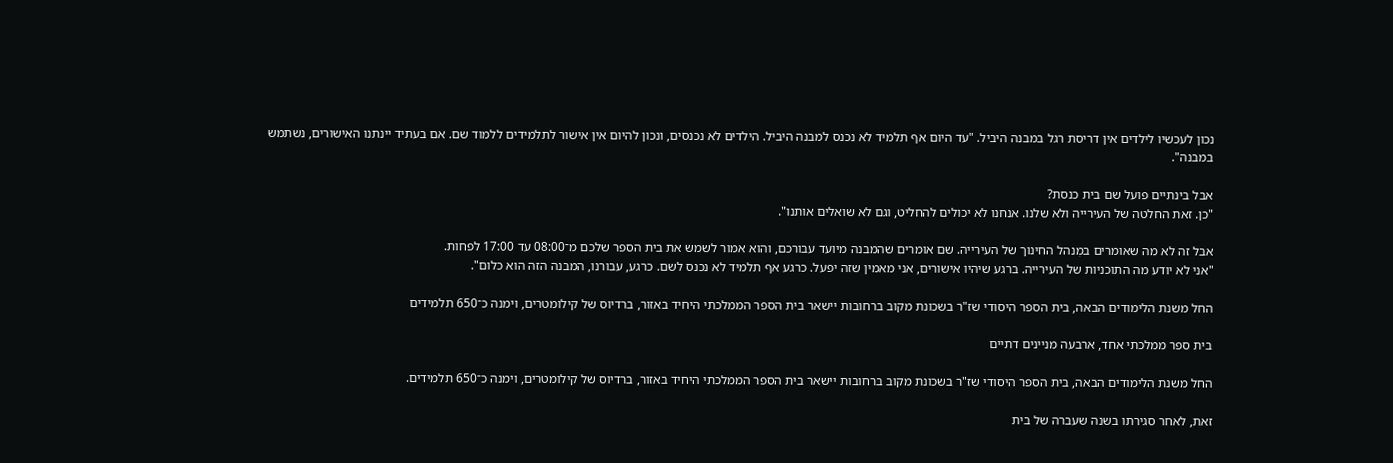נכון לעכשיו לילדים אין דריסת רגל במבנה היביל. "עד היום אף תלמיד לא נכנס למבנה היביל. הילדים לא נכנסים, ונכון להיום אין אישור לתלמידים ללמוד שם. אם בעתיד יינתנו האישורים, נשתמש במבנה".

אבל בינתיים פועל שם בית כנסת?
"כן. זאת החלטה של העירייה ולא שלנו. אנחנו לא יכולים להחליט, וגם לא שואלים אותנו".

אבל זה לא מה שאומרים במִנהל החינוך של העירייה. שם אומרים שהמבנה מיועד עבורכם, והוא אמור לשמש את בית הספר שלכם מ־08:00 עד 17:00 לפחות.
"אני לא יודע מה התוכניות של העירייה. ברגע שיהיו אישורים, אני מאמין שזה יפעל. כרגע אף תלמיד לא נכנס לשם. כרגע, עבורנו, המבנה הזה הוא כלום".

החל משנת הלימודים הבאה, בית הספר היסודי שז"ר בשכונת מקוב ברחובות יישאר בית הספר הממלכתי היחיד באזור, ברדיוס של קילומטרים, וימנה כ־650 תלמידים

בית ספר ממלכתי אחד, ארבעה מניינים דתיים

החל משנת הלימודים הבאה, בית הספר היסודי שז"ר בשכונת מקוב ברחובות יישאר בית הספר הממלכתי היחיד באזור, ברדיוס של קילומטרים, וימנה כ־650 תלמידים.

זאת, לאחר סגירתו בשנה שעברה של בית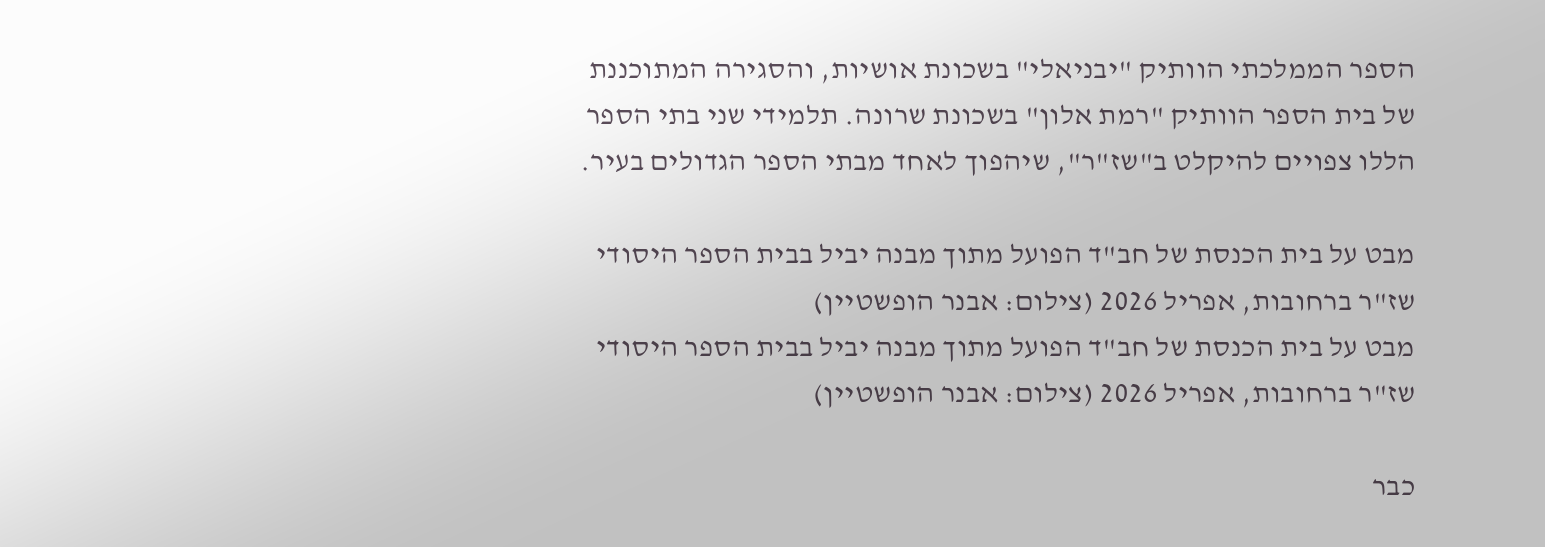הספר הממלכתי הוותיק "יבניאלי" בשכונת אושיות, והסגירה המתוכננת של בית הספר הוותיק "רמת אלון" בשכונת שרונה. תלמידי שני בתי הספר הללו צפויים להיקלט ב"שז"ר", שיהפוך לאחד מבתי הספר הגדולים בעיר.

מבט על בית הכנסת של חב"ד הפועל מתוך מבנה יביל בבית הספר היסודי שז"ר ברחובות, אפריל 2026 (צילום: אבנר הופשטיין)
מבט על בית הכנסת של חב"ד הפועל מתוך מבנה יביל בבית הספר היסודי שז"ר ברחובות, אפריל 2026 (צילום: אבנר הופשטיין)

כבר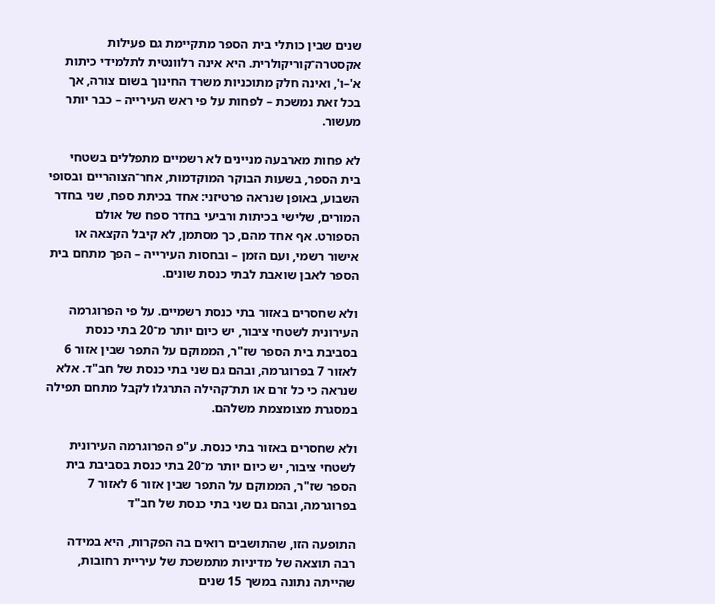שנים שבין כותלי בית הספר מתקיימת גם פעילות אקסטרה־קוריקולרית. היא אינה רלוונטית לתלמידי כיתות א'–ו', ואינה חלק מתוכניות משרד החינוך בשום צורה, אך בכל זאת נמשכת – לפחות על פי ראש העירייה – כבר יותר מעשור.

לא פחות מארבעה מניינים לא רשמיים מתפללים בשטחי בית הספר, בשעות הבוקר המוקדמות, אחר־הצוהריים ובסופי השבוע, באופן שנראה פרטיזני: אחד בכיתת ספח, שני בחדר המורים, שלישי בכיתות ורביעי בחדר ספח של אולם הספורט. אף אחד מהם, כך מסתמן, לא קיבל הקצאה או אישור רשמי, ועם הזמן – ובחסות העירייה – הפך מתחם בית הספר לאבן שואבת לבתי כנסת שונים.

ולא שחסרים באזור בתי כנסת רשמיים. על פי הפרוגרמה העירונית לשטחי ציבור, יש כיום יותר מ־20 בתי כנסת בסביבת בית הספר שז"ר, הממוקם על התפר שבין אזור 6 לאזור 7 בפרוגרמה, ובהם גם שני בתי כנסת של חב"ד. אלא שנראה כי כל זרם או תת־קהילה התרגלו לקבל מתחם תפילה במסגרת מצומצמת משלהם.

ולא שחסרים באזור בתי כנסת. ע"פ הפרוגרמה העירונית לשטחי ציבור, יש כיום יותר מ־20 בתי כנסת בסביבת בית הספר שז"ר, הממוקם על התפר שבין אזור 6 לאזור 7 בפרוגרמה, ובהם גם שני בתי כנסת של חב"ד

התופעה הזו, שהתושבים רואים בה הפקרות, היא במידה רבה תוצאה של מדיניות מתמשכת של עיריית רחובות, שהייתה נתונה במשך 15 שנים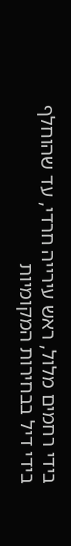בידי רחמים מלול, ראש עירייה חרדי, עד שהוחלף בידי דיל בבחירות המקומיות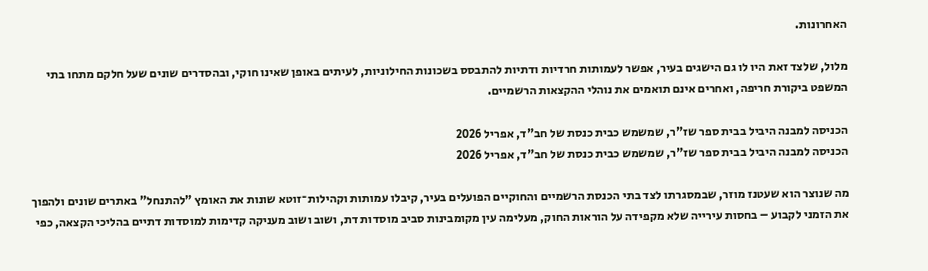האחרונות.

מלול, שלצד זאת היו לו גם הישגים בעיר, אפשר לעמותות חרדיות ודתיות להתבסס בשכונות החילוניות, לעיתים באופן שאינו חוקי, ובהסדרים שונים שעל חלקם מתחו בתי המשפט ביקורת חריפה, ואחרים אינם תואמים את נוהלי ההקצאות הרשמיים.

הכניסה למבנה היביל בבית ספר שז"ר, שמשמש כבית כנסת של חב"ד, אפריל 2026
הכניסה למבנה היביל בבית ספר שז"ר, שמשמש כבית כנסת של חב"ד, אפריל 2026

מה שנוצר הוא שעטנז מוזר, שבמסגרתו לצד בתי הכנסת הרשמיים והחוקיים הפועלים בעיר, קיבלו עמותות וקהילות־זוטא שונות את האומץ "להתנחל" באתרים שונים ולהפוך את הזמני לקבוע – בחסות עירייה שלא מקפידה על הוראות החוק, מעלימה עין מקומבינות סביב מוסדות דת, ושוב ושוב מעניקה קדימות למוסדות דתיים בהליכי הקצאה, כפי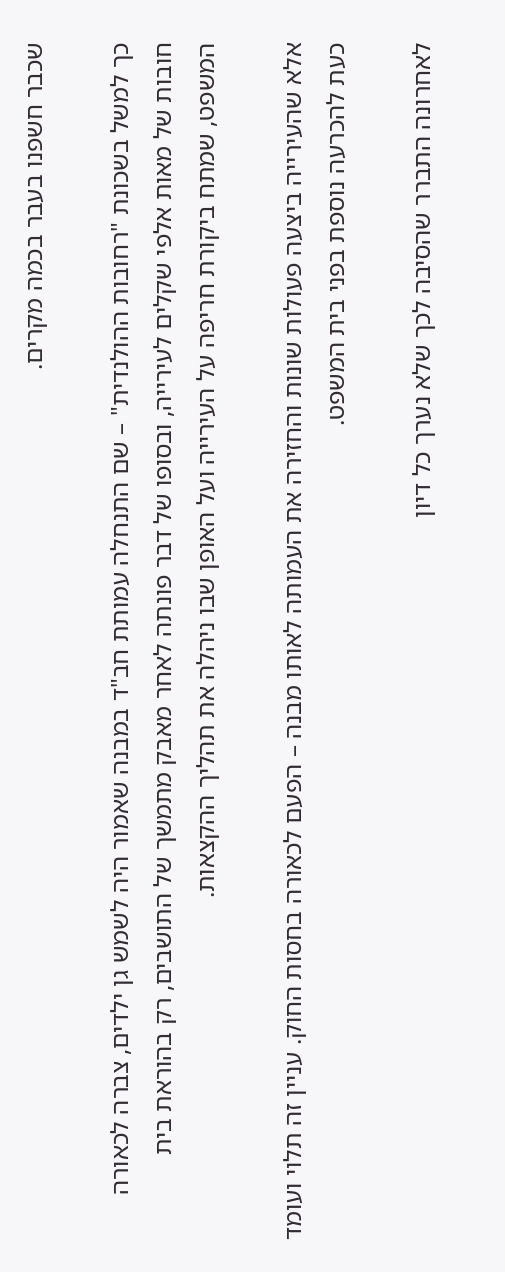שכבר חשפנו בעבר בכמה מקרים.

כך למשל בשכונת "רחובות ההולנדית" – שם התנחלה עמותת חב"ד במבנה שאמור היה לשמש גן ילדים, צברה לכאורה חובות של מאות אלפי שקלים לעירייה, ובסופו של דבר פונתה לאחר מאבק מתמשך של התושבים, רק בהוראת בית המשפט, שמתח ביקורת חריפה על העירייה ועל האופן שבו ניהלה את תהליך ההקצאות.

אלא שהעירייה ביצעה פעולות שונות והחזירה את העמותה לאותו מבנה – הפעם לכאורה בחסות החוק. עניין זה תלוי ועומד כעת להכרעה נוספת בפני בית המשפט.

לאחרונה התברר שהסיבה לכך שלא נערך כל דיון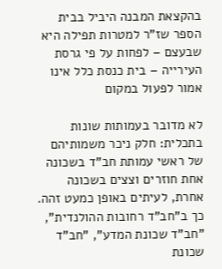בהקצאת המבנה היביל בבית הספר שז"ר למטרות תפילה היא שבעצם – לפחות על פי גרסת העירייה – בית כנסת כלל אינו אמור לפעול במקום

לא מדובר בעמותות שונות בתכלית: חלק ניכר משמותיהם של ראשי עמותת חב"ד בשכונה אחת חוזרים וצצים בשכונה אחרת, לעיתים באופן כמעט זהה. כך ב"חב"ד רחובות ההולנדית", "חב"ד שכונת המדע", "חב"ד שכונת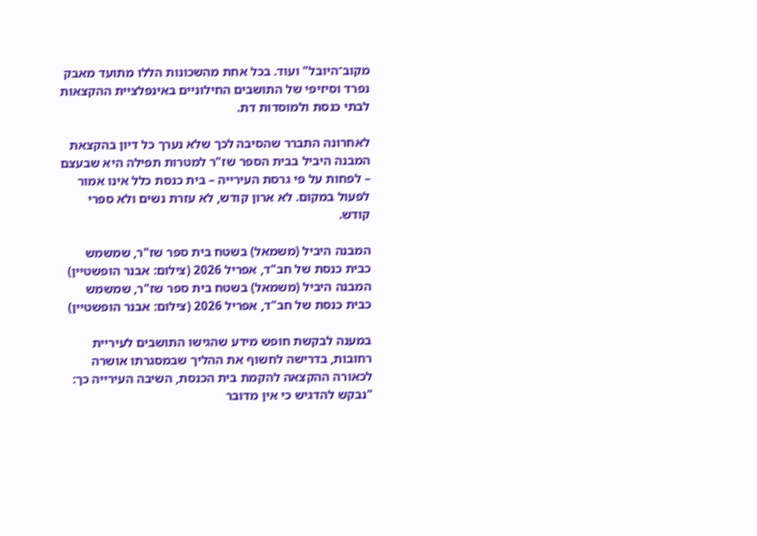מקוב־היובל" ועוד. בכל אחת מהשכונות הללו מתועד מאבק נפרד וסיזיפי של התושבים החילוניים באינפלציית ההקצאות לבתי כנסת ולמוסדות דת.

לאחרונה התברר שהסיבה לכך שלא נערך כל דיון בהקצאת המבנה היביל בבית הספר שז"ר למטרות תפילה היא שבעצם – לפחות על פי גרסת העירייה – בית כנסת כלל אינו אמור לפעול במקום. לא ארון קודש, לא עזרת נשים ולא ספרי קודש.

המבנה היביל (משמאל) בשטח בית ספר שז"ר, שמשמש כבית כנסת של חב"ד, אפריל 2026 (צילום: אבנר הופשטיין)
המבנה היביל (משמאל) בשטח בית ספר שז"ר, שמשמש כבית כנסת של חב"ד, אפריל 2026 (צילום: אבנר הופשטיין)

במענה לבקשת חופש מידע שהגישו התושבים לעיריית רחובות, בדרישה לחשוף את ההליך שבמסגרתו אושרה לכאורה ההקצאה להקמת בית הכנסת, השיבה העירייה כך: "נבקש להדגיש כי אין מדובר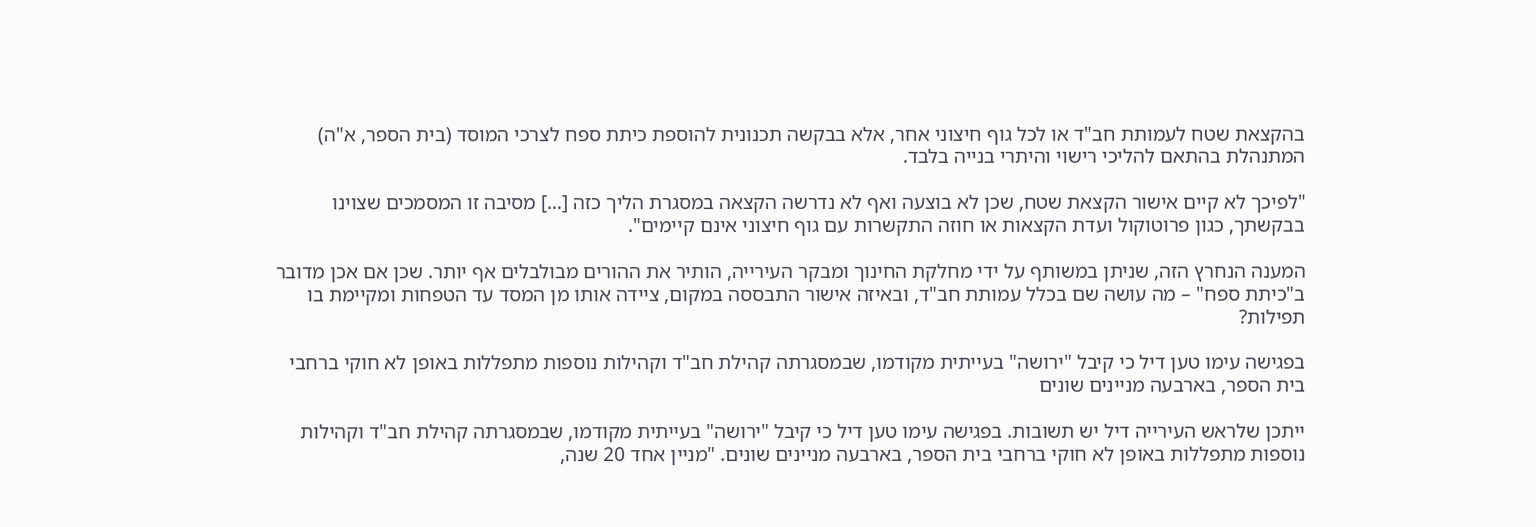בהקצאת שטח לעמותת חב"ד או לכל גוף חיצוני אחר, אלא בבקשה תכנונית להוספת כיתת ספח לצרכי המוסד (בית הספר, א"ה) המתנהלת בהתאם להליכי רישוי והיתרי בנייה בלבד.

"לפיכך לא קיים אישור הקצאת שטח, שכן לא בוצעה ואף לא נדרשה הקצאה במסגרת הליך כזה […] מסיבה זו המסמכים שצוינו בבקשתך, כגון פרוטוקול ועדת הקצאות או חוזה התקשרות עם גוף חיצוני אינם קיימים".

המענה הנחרץ הזה, שניתן במשותף על ידי מחלקת החינוך ומבקר העירייה, הותיר את ההורים מבולבלים אף יותר. שכן אם אכן מדובר ב"כיתת ספח" – מה עושה שם בכלל עמותת חב"ד, ובאיזה אישור התבססה במקום, ציידה אותו מן המסד עד הטפחות ומקיימת בו תפילות?

בפגישה עימו טען דיל כי קיבל "ירושה" בעייתית מקודמו, שבמסגרתה קהילת חב"ד וקהילות נוספות מתפללות באופן לא חוקי ברחבי בית הספר, בארבעה מניינים שונים

ייתכן שלראש העירייה דיל יש תשובות. בפגישה עימו טען דיל כי קיבל "ירושה" בעייתית מקודמו, שבמסגרתה קהילת חב"ד וקהילות נוספות מתפללות באופן לא חוקי ברחבי בית הספר, בארבעה מניינים שונים. "מניין אחד 20 שנה,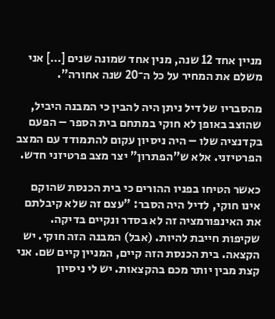מניין אחד 12 שנה, מנין אחד שמונה שנים […] אני משלם את המחיר על כל ה־20 שנה אחורה".

מהסבריו של דיל ניתן היה להבין כי המבנה היביל, שהוצב באופן לא חוקי במתחם בית הספר – הפעם בקדנציה שלו – היה ניסיון עקום להתמודד עם המצב הפרטיזני. אלא ש"הפתרון" יצר מצב פרטיזני חדש.

כאשר הטיחו בפניו ההורים כי בית הכנסת שהוקם אינו חוקי, לדיל היה הסבר: "עצם זה שלא קיבלתם את האינפורמציה זה לא בסדר ונקיים בדיקה. שקיפות חייבת להיות. (אבל) המבנה הזה חוקי. יש הקצאה. בית הכנסת הזה קיים, המניין קיים שם. אני קצת מבין יותר מכם בהקצאות. יש לי ניסיון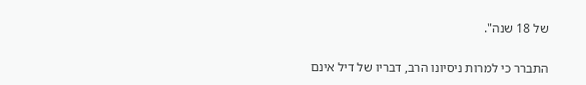של 18 שנה".

התברר כי למרות ניסיונו הרב, דבריו של דיל אינם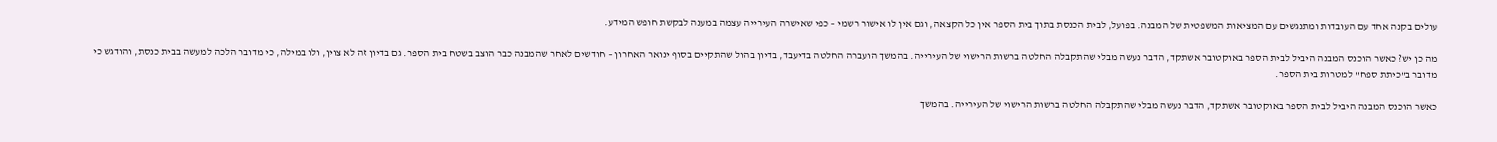עולים בקנה אחד עם העובדות ומתנגשים עם המציאות המשפטית של המבנה. בפועל, לבית הכנסת בתוך בית הספר אין כל הקצאה, וגם אין לו אישור רשמי – כפי שאישרה העירייה עצמה במענה לבקשת חופש המידע.

מה כן יש? כאשר הוכנס המבנה היביל לבית הספר באוקטובר אשתקד, הדבר נעשה מבלי שהתקבלה החלטה ברשות הרישוי של העירייה. בהמשך הועברה החלטה בדיעבד, בדיון בהול שהתקיים בסוף ינואר האחרון – חודשים לאחר שהמבנה כבר הוצב בשטח בית הספר. גם בדיון זה לא צוין, ולו במילה, כי מדובר הלכה למעשה בבית כנסת, והודגש כי מדובר ב"כיתת ספח" למטרות בית הספר.

כאשר הוכנס המבנה היביל לבית הספר באוקטובר אשתקד, הדבר נעשה מבלי שהתקבלה החלטה ברשות הרישוי של העירייה. בהמשך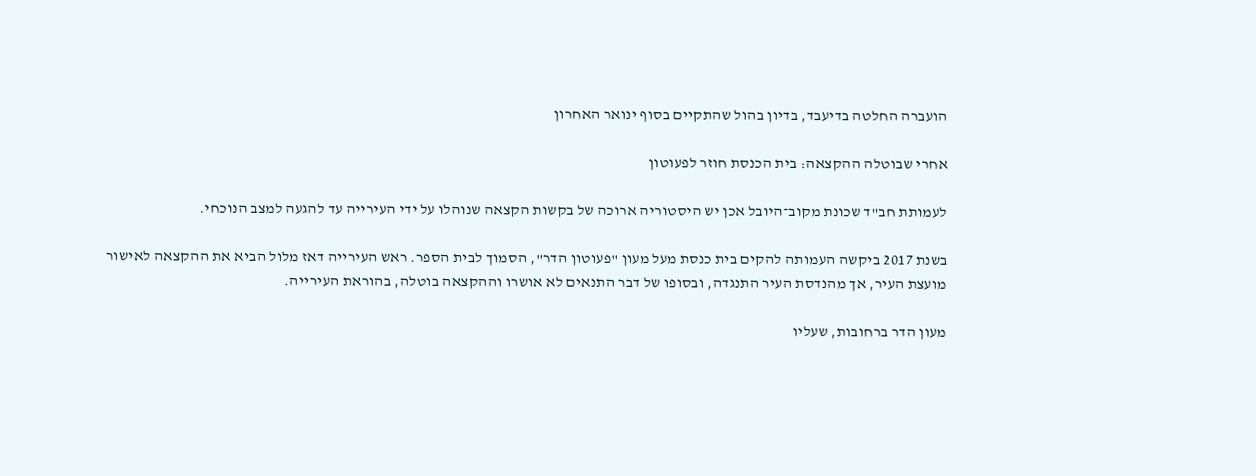הועברה החלטה בדיעבד, בדיון בהול שהתקיים בסוף ינואר האחרון

אחרי שבוטלה ההקצאה: בית הכנסת חוזר לפעוטון

לעמותת חב"ד שכונת מקוב־היובל אכן יש היסטוריה ארוכה של בקשות הקצאה שנוהלו על ידי העירייה עד להגעה למצב הנוכחי.

בשנת 2017 ביקשה העמותה להקים בית כנסת מעל מעון "פעוטון הדר", הסמוך לבית הספר. ראש העירייה דאז מלול הביא את ההקצאה לאישור מועצת העיר, אך מהנדסת העיר התנגדה, ובסופו של דבר התנאים לא אושרו וההקצאה בוטלה, בהוראת העירייה.

מעון הדר ברחובות, שעליו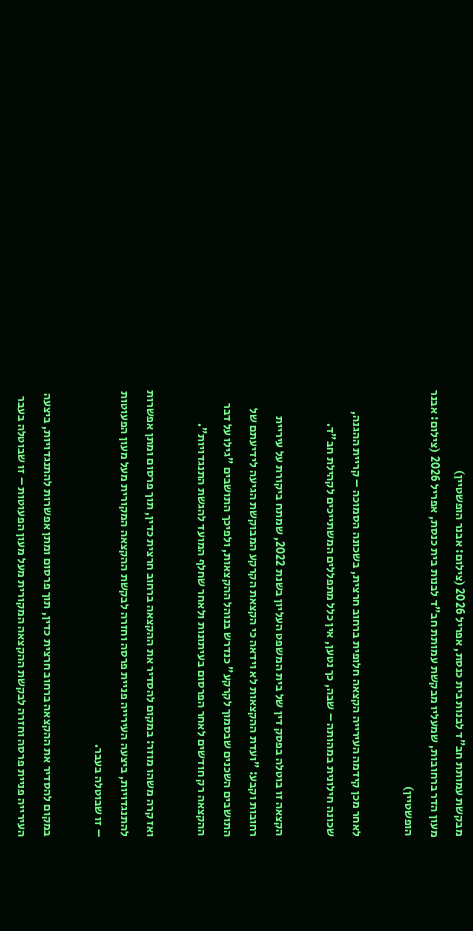מבקשת עמותת חב"ד לבנות בית כנסת, אפריל 2026 (צילום: אבנר הופשטיין)
מעון הדר ברחובות, שמעליו מבקשת עמותת חב"ד לבנות בית כנסת, אפריל 2026 (צילום: אבנר הופשטיין)

לאחר מכן קידמה העירייה הקצאה חלופית ברחוב חרצית, בשכונה הסמוכה – קריית ההגנה, שכונה חילונית במהותה – שבה, כך נטען, אין כלל מתפללים המשתייכים לקהילת חב"ד.

הקצאה זו בוטלה בפסק דין של בית המשפט העליון בשנת 2022, שמתח ביקורת על עיריית רחובות וקבע: "ועדת ההקצאות לא וידאה כי הקצאת הקרקע המבוקשת הגיעה לידיעתם של התושבים השכנים שבסמוך לקרקע" כנדרש בנוהל ההקצאות, ולפיכך התושבים "גילו על דבר ההקצאה רק חודשים לאחר הפרסום בעיתונות ולאחר שחלף המועד להגשת התנגדויות".

ואז קרה משהו מוזר: במקום להסדיר את ההקצאה ברחוב חרצית כדין, תוך פרסום ומתן אפשרות להתנגדויות, ביצעה העירייה פניית פרסה וחזרה לבקשת ההקצאה המקורית מעל מעון הפעוטות – זו שבוטלה בעבר.

במקום להסדיר את ההקצאה ברחוב חרצית כדין, תוך פרסום ומתן אפשרות להתנגדויות, ביצעה העירייה פניית פרסה וחזרה לבקשת ההקצאה המקורית מעל מעון הפעוטות – זו שבוטלה בעבר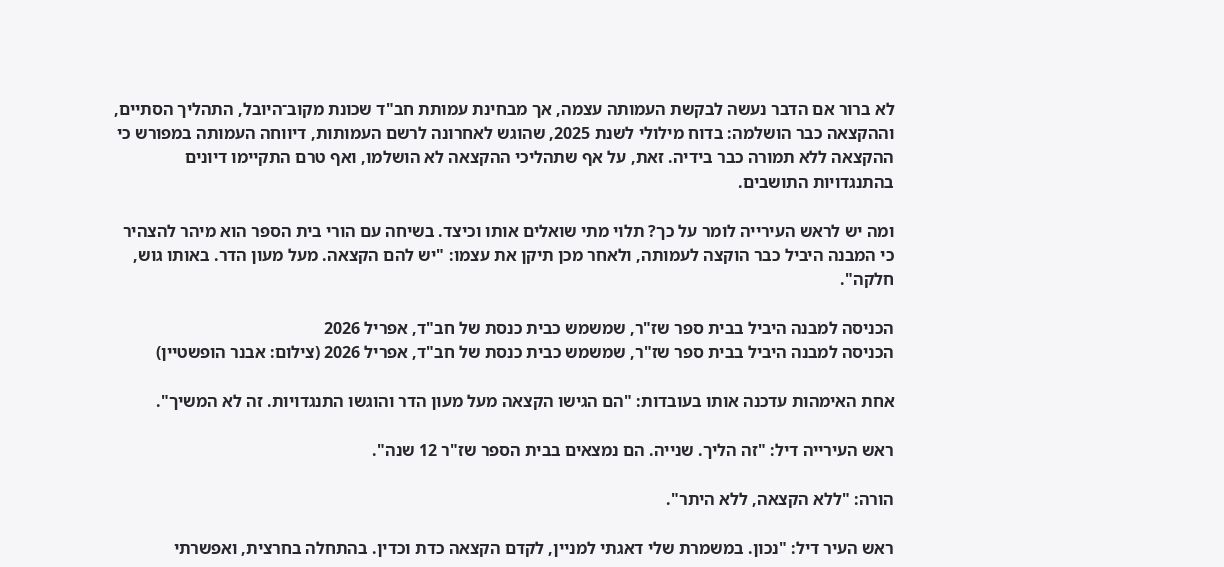לא ברור אם הדבר נעשה לבקשת העמותה עצמה, אך מבחינת עמותת חב"ד שכונת מקוב־היובל, התהליך הסתיים, וההקצאה כבר הושלמה: בדוח מילולי לשנת 2025, שהוגש לאחרונה לרשם העמותות, דיווחה העמותה במפורש כי ההקצאה ללא תמורה כבר בידיה. זאת, על אף שתהליכי ההקצאה לא הושלמו, ואף טרם התקיימו דיונים בהתנגדויות התושבים.

ומה יש לראש העירייה לומר על כך? תלוי מתי שואלים אותו וכיצד. בשיחה עם הורי בית הספר הוא מיהר להצהיר כי המבנה היביל כבר הוקצה לעמותה, ולאחר מכן תיקן את עצמו: "יש להם הקצאה. מעל מעון הדר. באותו גוש, חלקה".

הכניסה למבנה היביל בבית ספר שז"ר, שמשמש כבית כנסת של חב"ד, אפריל 2026
הכניסה למבנה היביל בבית ספר שז"ר, שמשמש כבית כנסת של חב"ד, אפריל 2026 (צילום: אבנר הופשטיין)

אחת האימהות עדכנה אותו בעובדות: "הם הגישו הקצאה מעל מעון הדר והוגשו התנגדויות. זה לא המשיך".

ראש העירייה דיל: "זה הליך. שנייה. הם נמצאים בבית הספר שז"ר 12 שנה".

הורה: "ללא הקצאה, ללא היתר".

ראש העיר דיל: "נכון. במשמרת שלי דאגתי למניין, לקדם הקצאה כדת וכדין. בהתחלה בחרצית, ואפשרתי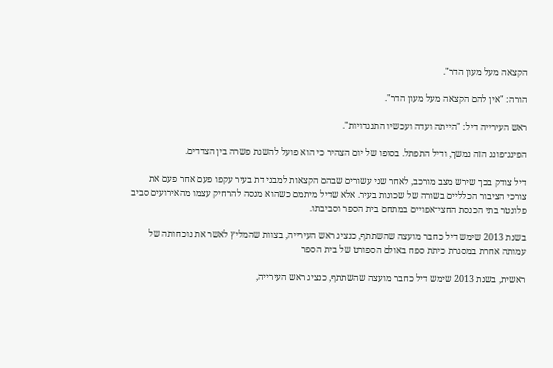הקצאה מעל מעון הדר".

הורה: "אין להם הקצאה מעל מעון הדר".

ראש העירייה דיל: "הייתה ועדה ועכשיו התנגדויות".

הפינג־פונג הזה נמשך, ודיל התפתל. בסופו של יום הצהיר כי הוא פועל להשגת פשרה בין הצדדים.

דיל צודק בכך שירש מצב מורכב, לאחר שני עשורים שבהם הקצאות למבני דת בעיר עקפו פעם אחר פעם את צורכי הציבור הכלליים בשורה של שכונות בעיר. אלא שדיל מיתמם כשהוא מנסה להרחיק עצמו מהאירועים סביב פלונטר בתי הכנסת החצי־אפויים במתחם בית הספר וסביבתו.

בשנת 2013 שימש דיל כחבר מועצה שהשתתף, כנציג ראש העירייה, בצוות שהמליץ לאשר את נוכחותה של עמותה אחרת במסגרת כיתת ספח באולם הספורט של בית הספר

ראשית, בשנת 2013 שימש דיל כחבר מועצה שהשתתף, כנציג ראש העירייה,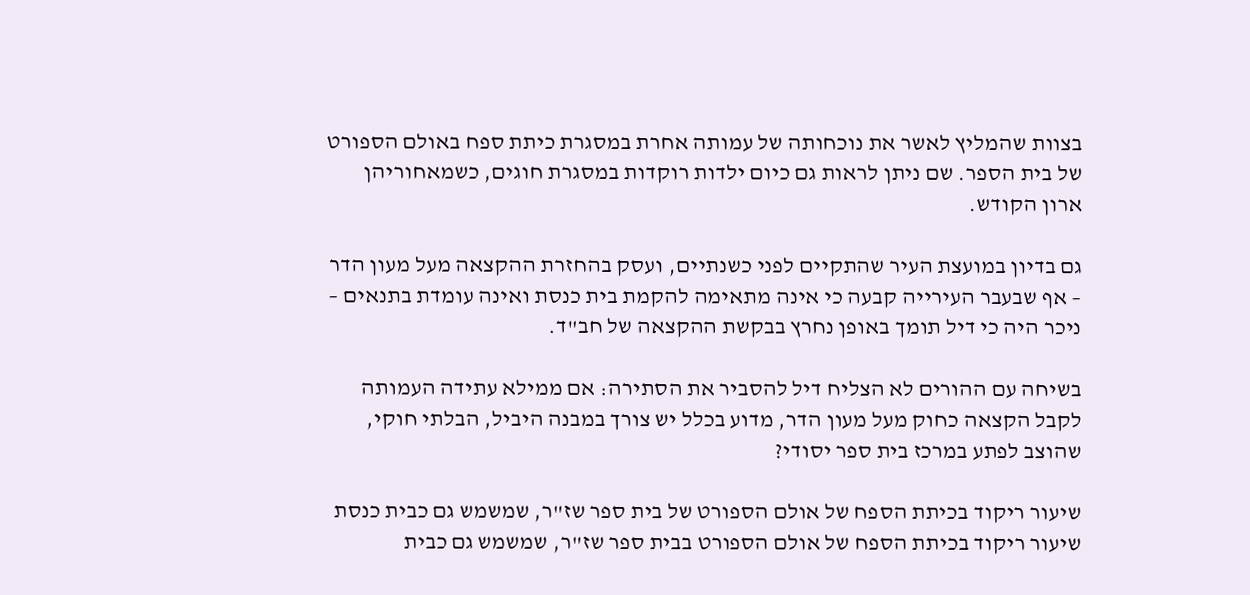בצוות שהמליץ לאשר את נוכחותה של עמותה אחרת במסגרת כיתת ספח באולם הספורט של בית הספר. שם ניתן לראות גם כיום ילדות רוקדות במסגרת חוגים, כשמאחוריהן ארון הקודש.

גם בדיון במועצת העיר שהתקיים לפני כשנתיים, ועסק בהחזרת ההקצאה מעל מעון הדר – אף שבעבר העירייה קבעה כי אינה מתאימה להקמת בית כנסת ואינה עומדת בתנאים – ניכר היה כי דיל תומך באופן נחרץ בבקשת ההקצאה של חב"ד.

בשיחה עם ההורים לא הצליח דיל להסביר את הסתירה: אם ממילא עתידה העמותה לקבל הקצאה כחוק מעל מעון הדר, מדוע בכלל יש צורך במבנה היביל, הבלתי חוקי, שהוצב לפתע במרכז בית ספר יסודי?

שיעור ריקוד בכיתת הספח של אולם הספורט של בית ספר שז"ר, שמשמש גם כבית כנסת
שיעור ריקוד בכיתת הספח של אולם הספורט בבית ספר שז"ר, שמשמש גם כבית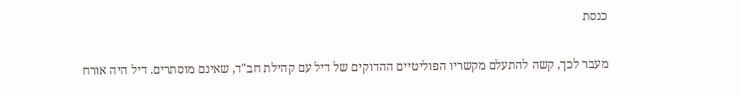כנסת

מעבר לכך, קשה להתעלם מקשריו הפוליטיים ההדוקים של דיל עם קהילת חב"ד, שאינם מוסתרים. דיל היה אורח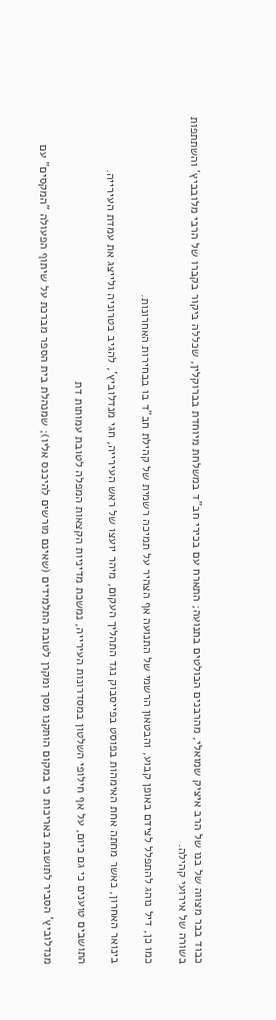כבוד בבר מצווה של בנו של הרב איציק שמואלי, מהרבנים הבולטים בתנועה; התארח עם בכירי חב"ד במשלחת מיוחדת בברוקלין, שכללה ביקור בקברו של הרבי מלובביץ' והשתתפות בשורה של אירועי קהילה.

כמו כן, דיל נוהג להתפלל לצידם באופן קבוע, והבטאון הרשמי של התנועה אף הצהיר על תמיכה רשמית של קהילת חב"ד בו בבחירות האחרונות.

בינואר האחרון, כאשר מחתה אחת האימהות בפוסט בפייסבוק נגד התהליך העקום, מיהר יועצו של ראש העירייה, חגי מנדלוביץ', להגיב בטרוניה ולייצג את עמדת העירייה.

התושבים טוענים כי גם כיום, על אף חילופי השלטון במסדרונות העירייה, נמשכת מדיניות הקצאות המפלה לטובת עמותות דת

מנדלוביץ' הסביר לתושבת באריכות כי במקום הותקנו מסך ומקרן לטובת התלמידים (שאינם מורשים להיכנס אליו); שמנהלת בית הספר מברכת על שיתוף הפעולה "המקסים" עם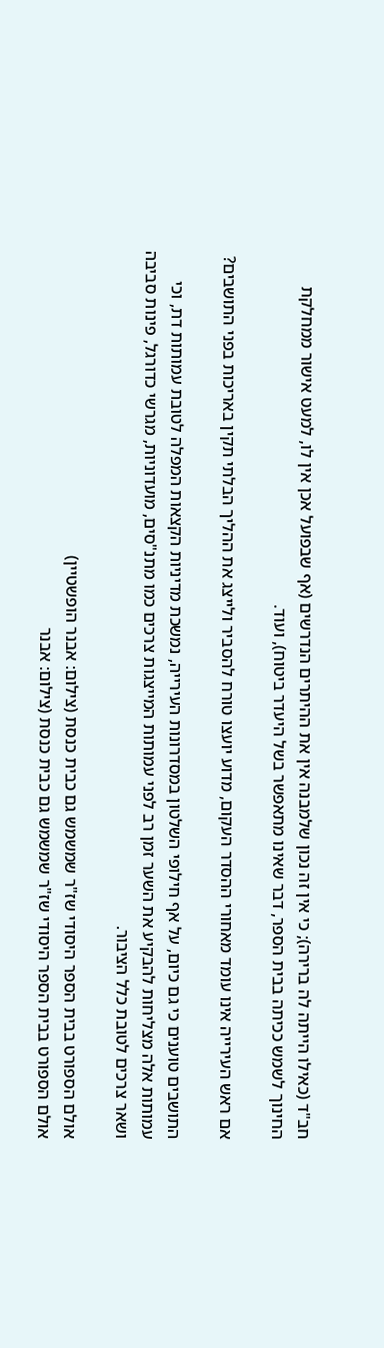חב"ד (כאילו הייתה לה ברירה); כי אין זה נכון שלמבנה אין את ההיתרים הנדרשים (אף שבפועל אכן אין לו, למעט אישור ממחלקת החינוך לשמש ככיתה בבית הספר, דבר שאינו מתאפשר בשל היעדר ביטוח), ועוד.

אם ראש העירייה אינו עומד מאחורי ההסדר העקום, מדוע יועצו טורח להסביר ולייצג את ההליך הבלתי תקין באריכות בפני התושבים?

התושבים טוענים כי גם כיום, על אף חילופי השלטון במסדרונות העירייה, נמשכת מדיניות הקצאות המפלה לטובת עמותות דת, וכי עמותות אלה מצליחות להבקיע את השער זמן רב לפני עמותות המייצגות צרכים כמו מתנ"סים, מועדוניות, מגרשי כדורגל, פינות סביבה ושאר צרכים לטובת כלל הציבור.

אולם הספורט בבית הספר היסודי שז"ר שמשמש גם כבית כנסת (צילום: אבנר הופשטיין)
אולם הספורט בבית הספר היסודי שז"ר שמשמש גם כבית כנסת (צילום: אבנר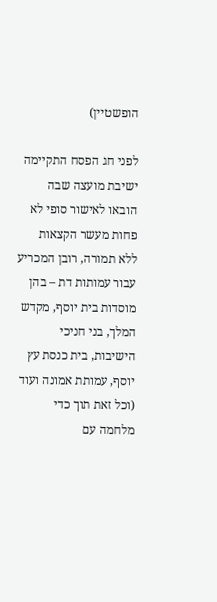הופשטיין)

לפני חג הפסח התקיימה ישיבת מועצה שבה הובאו לאישור סופי לא פחות מעשר הקצאות ללא תמורה, רובן המכריע עבור עמותות דת – בהן מוסדות בית יוסף, מקדש המלך, בני חניכי הישיבות, בית כנסת עץ יוסף, עמותת אמונה ועוד (וכל זאת תוך כדי מלחמה עם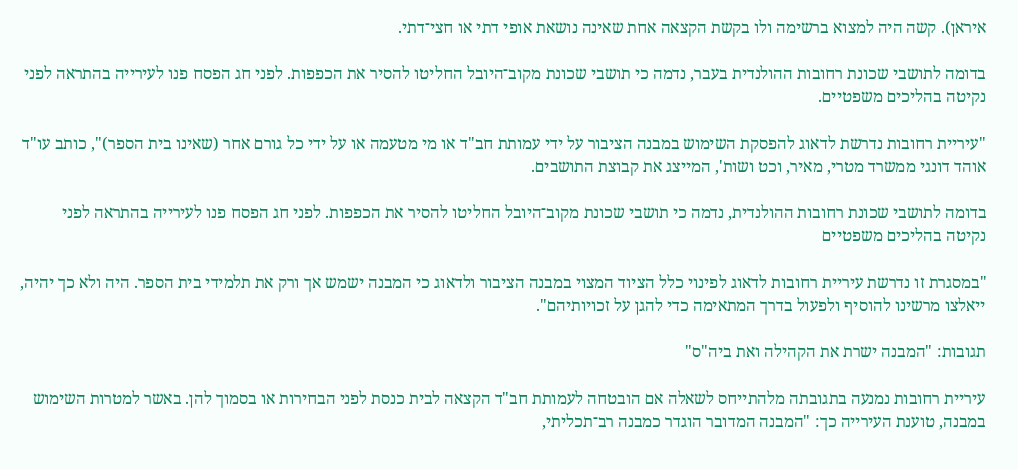איראן). קשה היה למצוא ברשימה ולו בקשת הקצאה אחת שאינה נושאת אופי דתי או חצי־דתי.

בדומה לתושבי שכונת רחובות ההולנדית בעבר, נדמה כי תושבי שכונת מקוב־היובל החליטו להסיר את הכפפות. לפני חג הפסח פנו לעירייה בהתראה לפני נקיטה בהליכים משפטיים.

"עיריית רחובות נדרשת לדאוג להפסקת השימוש במבנה הציבור על ידי עמותת חב"ד או מי מטעמה או על ידי כל גורם אחר (שאינו בית הספר)", כותב עו"ד אוהד דונגי ממשרד מטרי, מאיר, וכט ושות', המייצג את קבוצת התושבים.

בדומה לתושבי שכונת רחובות ההולנדית, נדמה כי תושבי שכונת מקוב־היובל החליטו להסיר את הכפפות. לפני חג הפסח פנו לעירייה בהתראה לפני נקיטה בהליכים משפטיים

"במסגרת זו נדרשת עיריית רחובות לדאוג לפינוי כלל הציוד המצוי במבנה הציבור ולדאוג כי המבנה ישמש אך ורק את תלמידי בית הספר. היה ולא כך יהיה, ייאלצו מרשינו להוסיף ולפעול בדרך המתאימה כדי להגן על זכויותיהם".

תגובות: "המבנה ישרת את הקהילה ואת ביה"ס"

עיריית רחובות נמנעה בתגובתה מלהתייחס לשאלה אם הובטחה לעמותת חב"ד הקצאה לבית כנסת לפני הבחירות או בסמוך להן. באשר למטרות השימוש במבנה, טוענת העירייה כך: "המבנה המדובר הוגדר כמבנה רב־תכליתי,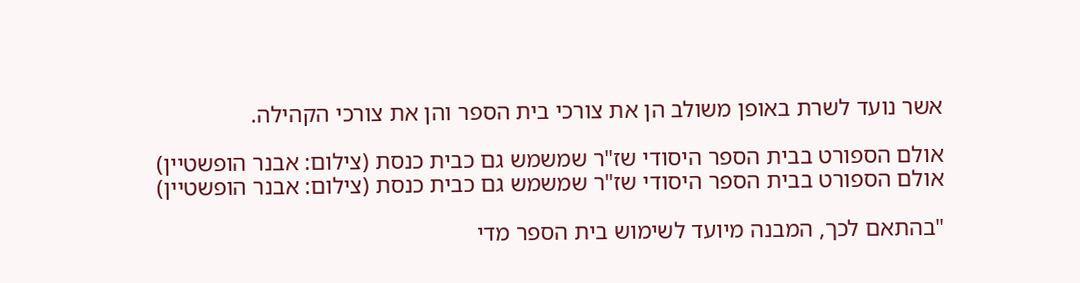אשר נועד לשרת באופן משולב הן את צורכי בית הספר והן את צורכי הקהילה.

אולם הספורט בבית הספר היסודי שז"ר שמשמש גם כבית כנסת (צילום: אבנר הופשטיין)
אולם הספורט בבית הספר היסודי שז"ר שמשמש גם כבית כנסת (צילום: אבנר הופשטיין)

"בהתאם לכך, המבנה מיועד לשימוש בית הספר מדי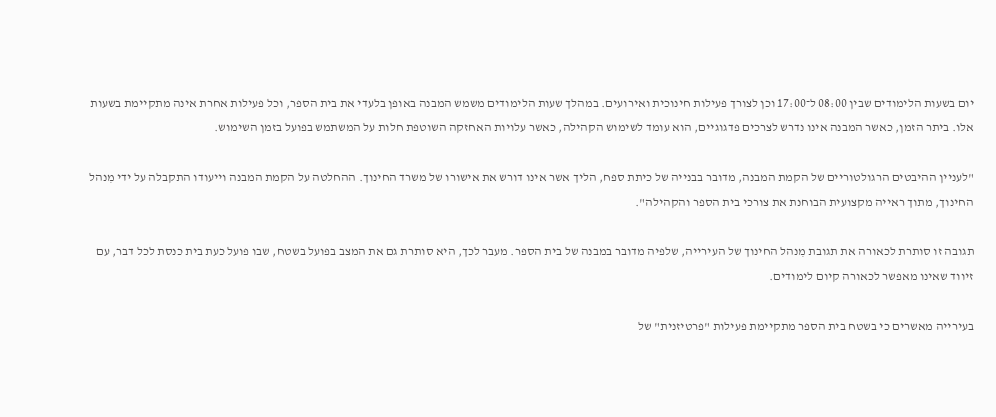יום בשעות הלימודים שבין 08:00 ל־17:00 וכן לצורך פעילות חינוכית ואירועים. במהלך שעות הלימודים משמש המבנה באופן בלעדי את בית הספר, וכל פעילות אחרת אינה מתקיימת בשעות אלו. ביתר הזמן, כאשר המבנה אינו נדרש לצרכים פדגוגיים, הוא עומד לשימוש הקהילה, כאשר עלויות האחזקה השוטפת חלות על המשתמש בפועל בזמן השימוש.

"לעניין ההיבטים הרגולטוריים של הקמת המבנה, מדובר בבנייה של כיתת ספח, הליך אשר אינו דורש את אישורו של משרד החינוך. ההחלטה על הקמת המבנה וייעודו התקבלה על ידי מִנהל החינוך, מתוך ראייה מקצועית הבוחנת את צורכי בית הספר והקהילה".

תגובה זו סותרת לכאורה את תגובת מִנהל החינוך של העירייה, שלפיה מדובר במבנה של בית הספר. מעבר לכך, היא סותרת גם את המצב בפועל בשטח, שבו פועל כעת בית כנסת לכל דבר, עם זיווד שאינו מאפשר לכאורה קיום לימודים.

בעירייה מאשרים כי בשטח בית הספר מתקיימת פעילות "פרטיזנית" של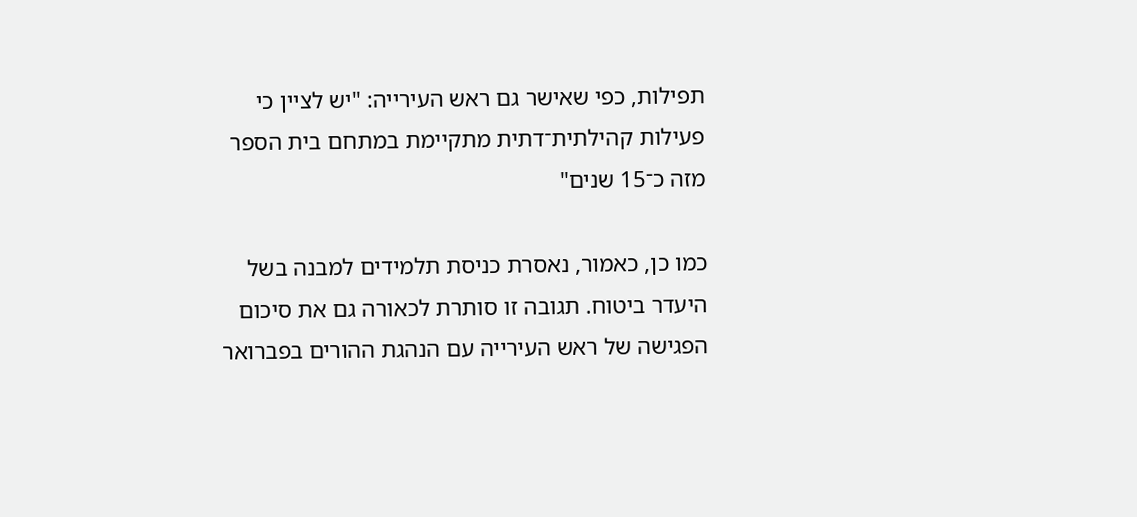תפילות, כפי שאישר גם ראש העירייה: "יש לציין כי פעילות קהילתית־דתית מתקיימת במתחם בית הספר מזה כ־15 שנים"

כמו כן, כאמור, נאסרת כניסת תלמידים למבנה בשל היעדר ביטוח. תגובה זו סותרת לכאורה גם את סיכום הפגישה של ראש העירייה עם הנהגת ההורים בפברואר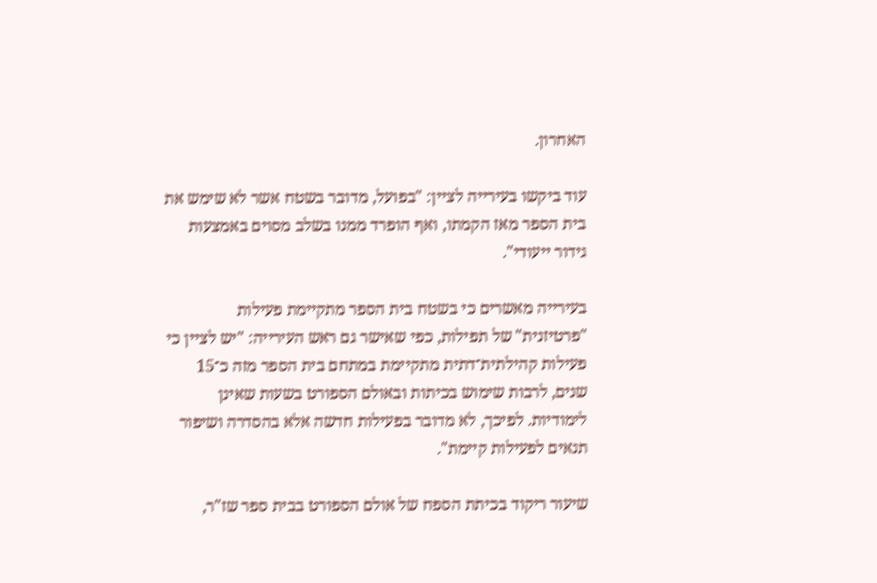האחרון.

עוד ביקשו בעירייה לציין: "בפועל, מדובר בשטח אשר לא שימש את בית הספר מאז הקמתו, ואף הופרד ממנו בשלב מסוים באמצעות גידור ייעודי".

בעירייה מאשרים כי בשטח בית הספר מתקיימת פעילות "פרטיזנית" של תפילות, כפי שאישר גם ראש העירייה: "יש לציין כי פעילות קהילתית־דתית מתקיימת במתחם בית הספר מזה כ־15 שנים, לרבות שימוש בכיתות ובאולם הספורט בשעות שאינן לימודיות. לפיכך, לא מדובר בפעילות חדשה אלא בהסדרה ושיפור תנאים לפעילות קיימת".

שיעור ריקוד בכיתת הספח של אולם הספורט בבית ספר שז"ר,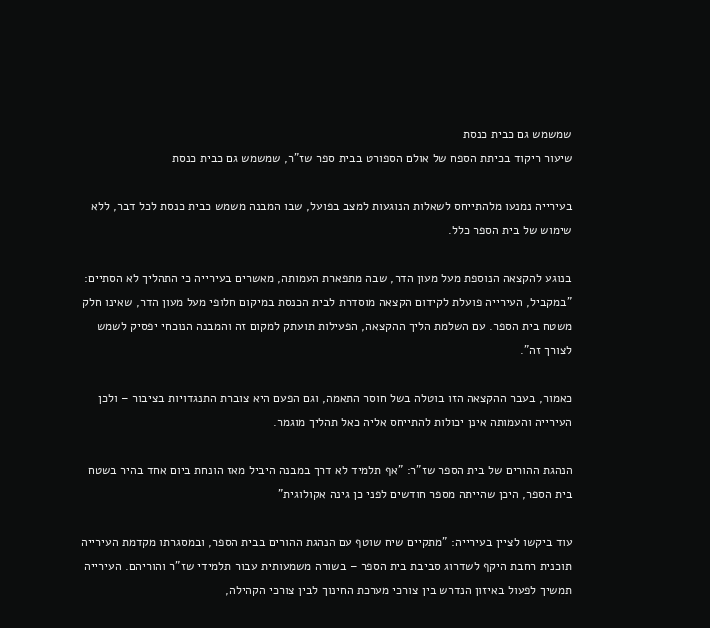שמשמש גם כבית כנסת
שיעור ריקוד בכיתת הספח של אולם הספורט בבית ספר שז"ר, שמשמש גם כבית כנסת

בעירייה נמנעו מלהתייחס לשאלות הנוגעות למצב בפועל, שבו המבנה משמש כבית כנסת לכל דבר, ללא שימוש של בית הספר כלל.

בנוגע להקצאה הנוספת מעל מעון הדר, שבה מתפארת העמותה, מאשרים בעירייה כי התהליך לא הסתיים: "במקביל, העירייה פועלת לקידום הקצאה מוסדרת לבית הכנסת במיקום חלופי מעל מעון הדר, שאינו חלק משטח בית הספר. עם השלמת הליך ההקצאה, הפעילות תועתק למקום זה והמבנה הנוכחי יפסיק לשמש לצורך זה".

כאמור, בעבר ההקצאה הזו בוטלה בשל חוסר התאמה, וגם הפעם היא צוברת התנגדויות בציבור – ולכן העירייה והעמותה אינן יכולות להתייחס אליה כאל תהליך מוגמר.

הנהגת ההורים של בית הספר שז"ר: "אף תלמיד לא דרך במבנה היביל מאז הונחת ביום אחד בהיר בשטח בית הספר, היכן שהייתה מספר חודשים לפני כן גינה אקולוגית"

עוד ביקשו לציין בעירייה: "מתקיים שיח שוטף עם הנהגת ההורים בבית הספר, ובמסגרתו מקדמת העירייה תוכנית רחבת היקף לשדרוג סביבת בית הספר – בשורה משמעותית עבור תלמידי שז"ר והוריהם. העירייה תמשיך לפעול באיזון הנדרש בין צורכי מערכת החינוך לבין צורכי הקהילה,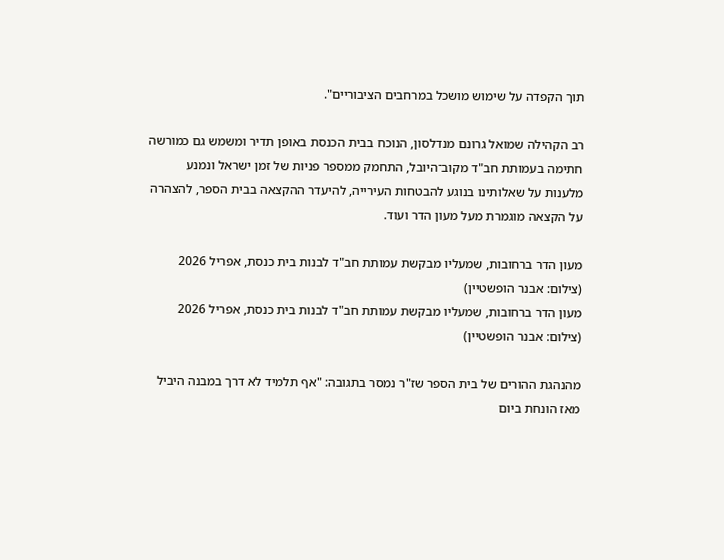תוך הקפדה על שימוש מושכל במרחבים הציבוריים".

רב הקהילה שמואל גרונם מנדלסון, הנוכח בבית הכנסת באופן תדיר ומשמש גם כמורשה חתימה בעמותת חב"ד מקוב־היובל, התחמק ממספר פניות של זמן ישראל ונמנע מלענות על שאלותינו בנוגע להבטחות העירייה, להיעדר ההקצאה בבית הספר, להצהרה על הקצאה מוגמרת מעל מעון הדר ועוד.

מעון הדר ברחובות, שמעליו מבקשת עמותת חב"ד לבנות בית כנסת, אפריל 2026 (צילום: אבנר הופשטיין)
מעון הדר ברחובות, שמעליו מבקשת עמותת חב"ד לבנות בית כנסת, אפריל 2026 (צילום: אבנר הופשטיין)

מהנהגת ההורים של בית הספר שז"ר נמסר בתגובה: "אף תלמיד לא דרך במבנה היביל מאז הונחת ביום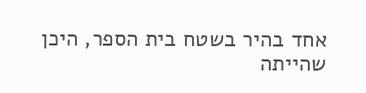אחד בהיר בשטח בית הספר, היכן שהייתה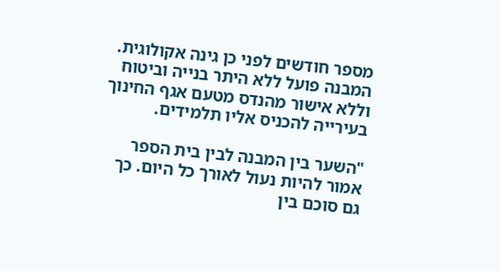מספר חודשים לפני כן גינה אקולוגית. המבנה פועל ללא היתר בנייה וביטוח וללא אישור מהנדס מטעם אגף החינוך בעירייה להכניס אליו תלמידים.

"השער בין המבנה לבין בית הספר אמור להיות נעול לאורך כל היום. כך גם סוכם בין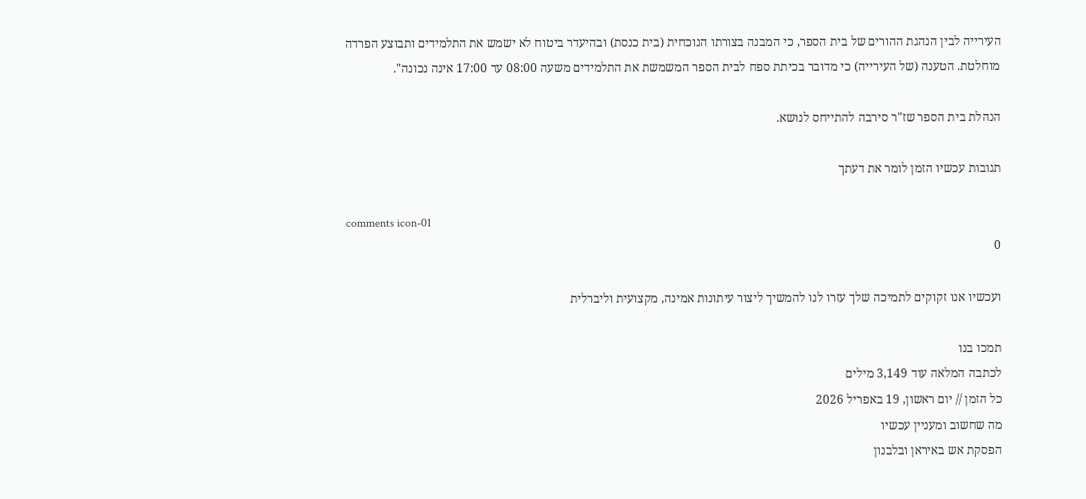העירייה לבין הנהגת ההורים של בית הספר, כי המבנה בצורתו הנוכחית (בית כנסת) ובהיעדר ביטוח לא ישמש את התלמידים ותבוצע הפרדה מוחלטת. הטענה (של העירייה) כי מדובר בכיתת ספח לבית הספר המשמשת את התלמידים משעה 08:00 עד 17:00 אינה נכונה".

הנהלת בית הספר שז"ר סירבה להתייחס לנושא.

תגובות עכשיו הזמן לומר את דעתך

comments icon-01
0

ועכשיו אנו זקוקים לתמיכה שלך עזרו לנו להמשיך ליצור עיתונות אמינה, מקצועית וליברלית

תמכו בנו
לכתבה המלאה עוד 3,149 מילים
כל הזמן // יום ראשון, 19 באפריל 2026
מה שחשוב ומעניין עכשיו
הפסקת אש באיראן ובלבנון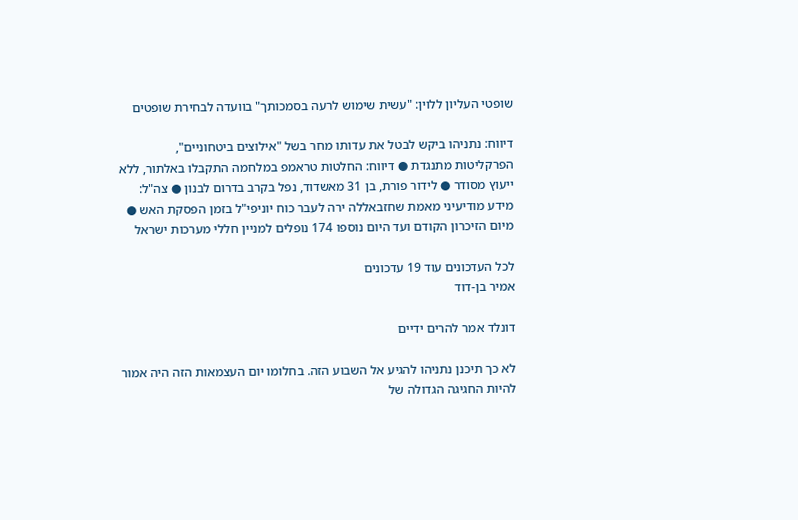שופטי העליון ללוין: "עשית שימוש לרעה בסמכותך" בוועדה לבחירת שופטים

דיווח: נתניהו ביקש לבטל את עדותו מחר בשל "אילוצים ביטחוניים", הפרקליטות מתנגדת ● דיווח: החלטות טראמפ במלחמה התקבלו באלתור, ללא ייעוץ מסודר ● לידור פורת, בן 31 מאשדוד, נפל בקרב בדרום לבנון ● צה"ל: מידע מודיעיני מאמת שחזבאללה ירה לעבר כוח יוניפי"ל בזמן הפסקת האש ● מיום הזיכרון הקודם ועד היום נוספו 174 נופלים למניין חללי מערכות ישראל

לכל העדכונים עוד 19 עדכונים
אמיר בן-דוד

דונלד אמר להרים ידיים

לא כך תיכנן נתניהו להגיע אל השבוע הזה. בחלומו יום העצמאות הזה היה אמור להיות החגיגה הגדולה של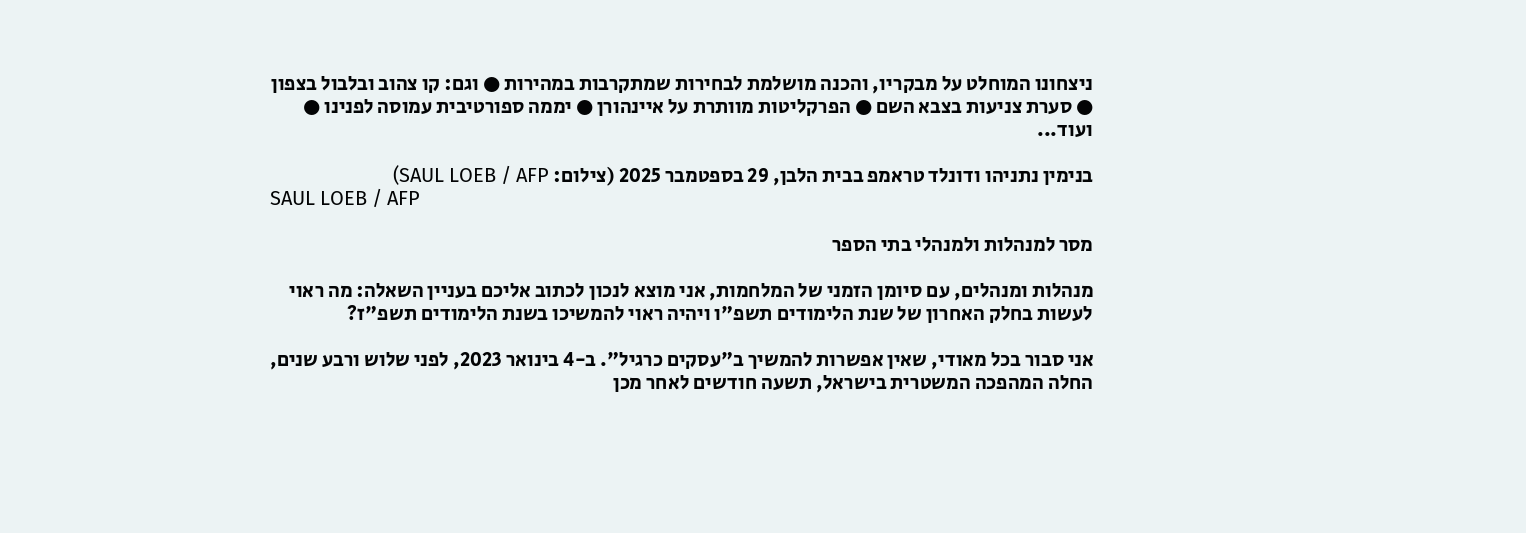ניצחונו המוחלט על מבקריו, והכנה מושלמת לבחירות שמתקרבות במהירות ● וגם: קו צהוב ובלבול בצפון ● סערת צניעות בצבא השם ● הפרקליטות מוותרת על איינהורן ● יממה ספורטיבית עמוסה לפנינו ● ועוד...

בנימין נתניהו ודונלד טראמפ בבית הלבן, 29 בספטמבר 2025 (צילום: SAUL LOEB / AFP)
SAUL LOEB / AFP

מסר למנהלות ולמנהלי בתי הספר

מנהלות ומנהלים, עם סיומן הזמני של המלחמות, אני מוצא לנכון לכתוב אליכם בעניין השאלה: מה ראוי לעשות בחלק האחרון של שנת הלימודים תשפ"ו ויהיה ראוי להמשיכו בשנת הלימודים תשפ"ז?

אני סבור בכל מאודי, שאין אפשרות להמשיך ב"עסקים כרגיל". ב-4 בינואר 2023, לפני שלוש ורבע שנים, החלה המהפכה המשטרית בישראל, תשעה חודשים לאחר מכן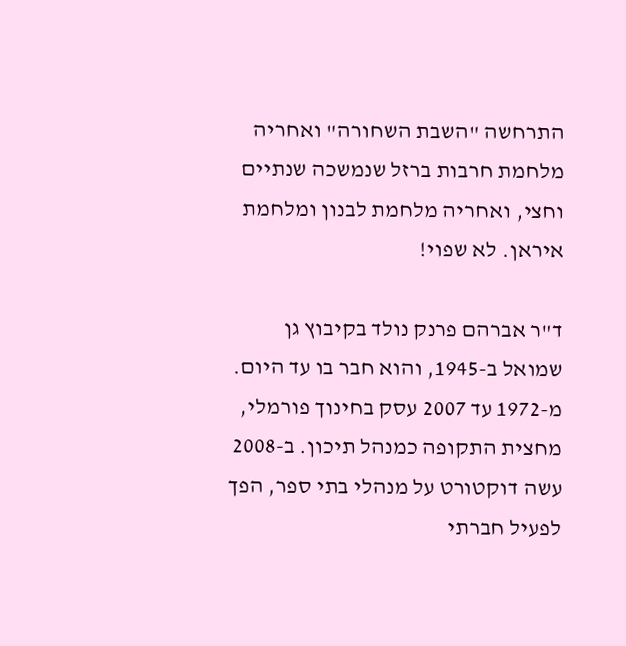התרחשה "השבת השחורה" ואחריה מלחמת חרבות ברזל שנמשכה שנתיים וחצי, ואחריה מלחמת לבנון ומלחמת איראן. לא שפוי!

ד"ר אברהם פרנק נולד בקיבוץ גן שמואל ב-1945, והוא חבר בו עד היום. מ-1972 עד 2007 עסק בחינוך פורמלי, מחצית התקופה כמנהל תיכון. ב-2008 עשה דוקטורט על מנהלי בתי ספר, הפך לפעיל חברתי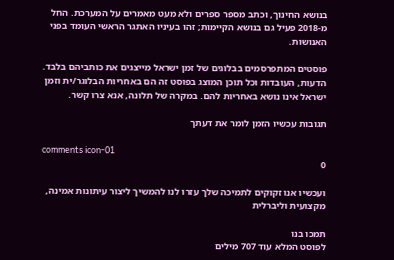בנושא החינוך, וכתב מספר ספרים ולא מעט מאמרים על המערכת. החל מ-2018 פעיל גם בנושא הקיימות; זהו בעיניו האתגר הראשי העומד בפני האנושות.

פוסטים המתפרסמים בבלוגים של זמן ישראל מייצגים את כותביהם בלבד. הדעות, העובדות וכל תוכן המוצג בפוסט זה הם באחריות הבלוגר/ית וזמן ישראל אינו נושא באחריות להם. במקרה של תלונה, אנא צרו קשר.

תגובות עכשיו הזמן לומר את דעתך

comments icon-01
0

ועכשיו אנו זקוקים לתמיכה שלך עזרו לנו להמשיך ליצור עיתונות אמינה, מקצועית וליברלית

תמכו בנו
לפוסט המלא עוד 707 מילים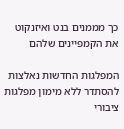כך מממנים בנט ואיזנקוט את הקמפיינים שלהם

המפלגות החדשות נאלצות להסתדר ללא מימון מפלגות ציבורי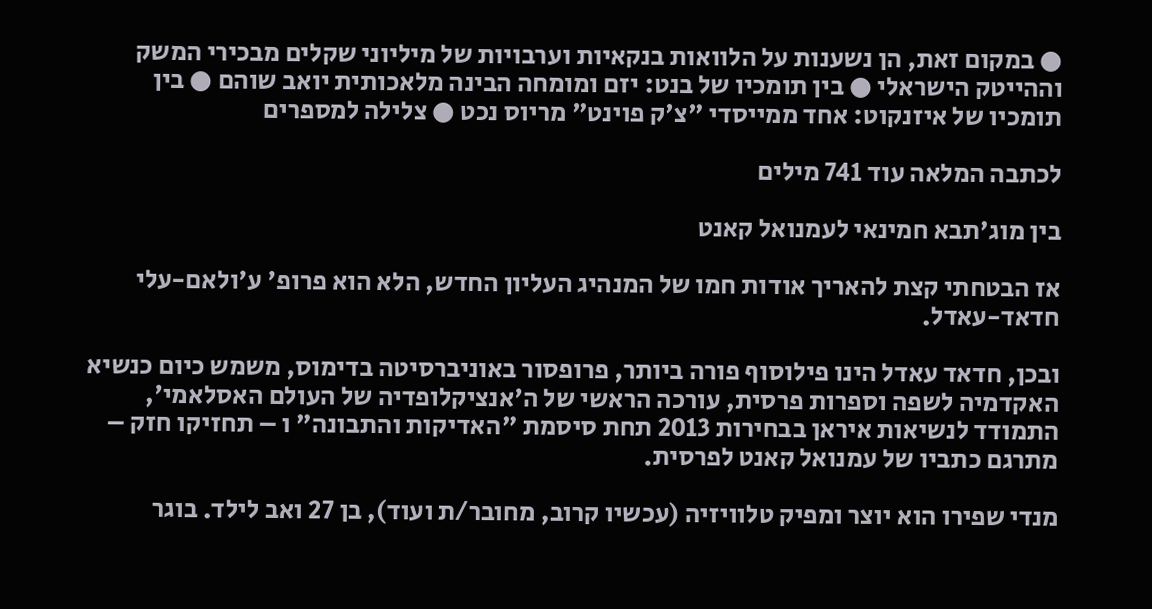● במקום זאת, הן נשענות על הלוואות בנקאיות וערבויות של מיליוני שקלים מבכירי המשק וההייטק הישראלי ● בין תומכיו של בנט: יזם ומומחה הבינה מלאכותית יואב שוהם ● בין תומכיו של איזנקוט: אחד ממייסדי "צ'ק פוינט" מריוס נכט ● צלילה למספרים

לכתבה המלאה עוד 741 מילים

בין מוג'תבא חמינאי לעמנואל קאנט

אז הבטחתי קצת להאריך אודות חמו של המנהיג העליון החדש, הלא הוא פרופ' ע'ולאם-עלי חדאד-עאדל.

ובכן, חדאד עאדל הינו פילוסוף פורה ביותר, פרופסור באוניברסיטה בדימוס, משמש כיום כנשיא האקדמיה לשפה וספרות פרסית, עורכה הראשי של ה'אנציקלופדיה של העולם האסלאמי', התמודד לנשיאות איראן בבחירות 2013 תחת סיסמת "האדיקות והתבונה" ו – תחזיקו חזק – מתרגם כתביו של עמנואל קאנט לפרסית.

מנדי שפירו הוא יוצר ומפיק טלוויזיה (עכשיו קרוב, מחובר/ת ועוד), בן 27 ואב לילד. בוגר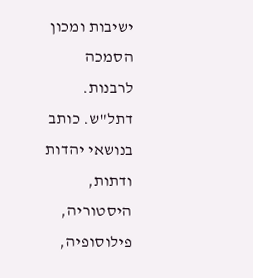ישיבות ומכון הסמכה לרבנות. דתל"ש. כותב בנושאי יהדות ודתות, היסטוריה, פילוסופיה,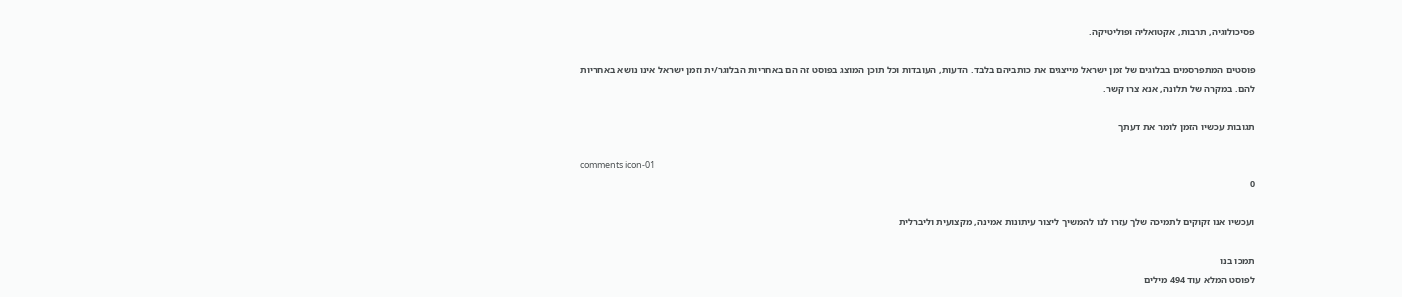פסיכולוגיה, תרבות, אקטואליה ופוליטיקה.

פוסטים המתפרסמים בבלוגים של זמן ישראל מייצגים את כותביהם בלבד. הדעות, העובדות וכל תוכן המוצג בפוסט זה הם באחריות הבלוגר/ית וזמן ישראל אינו נושא באחריות להם. במקרה של תלונה, אנא צרו קשר.

תגובות עכשיו הזמן לומר את דעתך

comments icon-01
0

ועכשיו אנו זקוקים לתמיכה שלך עזרו לנו להמשיך ליצור עיתונות אמינה, מקצועית וליברלית

תמכו בנו
לפוסט המלא עוד 494 מילים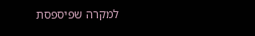למקרה שפיספסת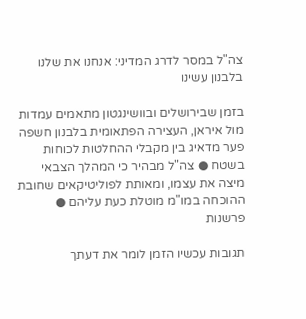צה"ל במסר לדרג המדיני: אנחנו את שלנו בלבנון עשינו

בזמן שבירושלים ובוושינגטון מתאמים עמדות מול איראן, העצירה הפתאומית בלבנון חשפה פער מדאיג בין מקבלי ההחלטות לכוחות בשטח ● צה"ל מבהיר כי המהלך הצבאי מיצה את עצמו, ומאותת לפוליטיקאים שחובת ההוכחה במו"מ מוטלת כעת עליהם ● פרשנות

תגובות עכשיו הזמן לומר את דעתך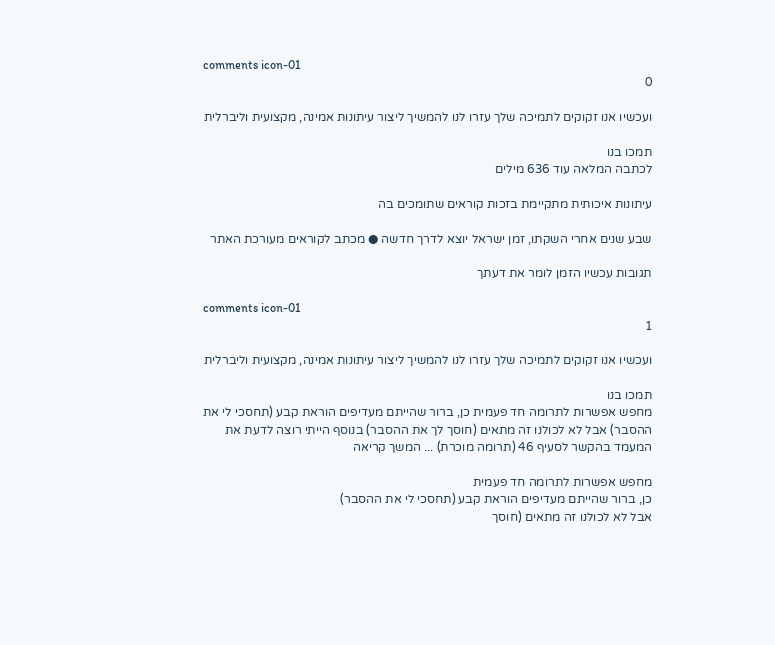comments icon-01
0

ועכשיו אנו זקוקים לתמיכה שלך עזרו לנו להמשיך ליצור עיתונות אמינה, מקצועית וליברלית

תמכו בנו
לכתבה המלאה עוד 636 מילים

עיתונות איכותית מתקיימת בזכות קוראים שתומכים בה

שבע שנים אחרי השקתו, זמן ישראל יוצא לדרך חדשה ● מכתב לקוראים מעורכת האתר

תגובות עכשיו הזמן לומר את דעתך

comments icon-01
1

ועכשיו אנו זקוקים לתמיכה שלך עזרו לנו להמשיך ליצור עיתונות אמינה, מקצועית וליברלית

תמכו בנו
מחפש אפשרות לתרומה חד פעמית כן, ברור שהייתם מעדיפים הוראת קבע (תחסכי לי את ההסבר) אבל לא לכולנו זה מתאים (חוסך לך את ההסבר) בנוסף הייתי רוצה לדעת את המעמד בהקשר לסעיף 46 (תרומה מוכרת) ... המשך קריאה

מחפש אפשרות לתרומה חד פעמית
כן, ברור שהייתם מעדיפים הוראת קבע (תחסכי לי את ההסבר)
אבל לא לכולנו זה מתאים (חוסך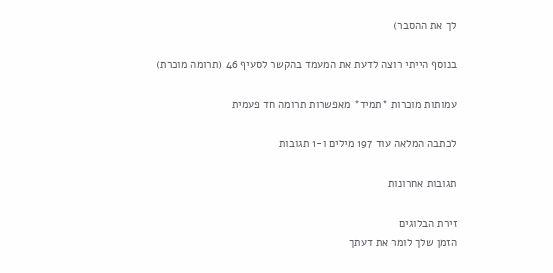לך את ההסבר)

בנוסף הייתי רוצה לדעת את המעמד בהקשר לסעיף 46 (תרומה מוכרת)

עמותות מוכרות *תמיד* מאפשרות תרומה חד פעמית

לכתבה המלאה עוד 197 מילים ו-1 תגובות

תגובות אחרונות

זירת הבלוגים
הזמן שלך לומר את דעתך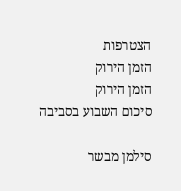הצטרפות
הזמן הירוק
הזמן הירוק
סיכום השבוע בסביבה

סילמן מבשר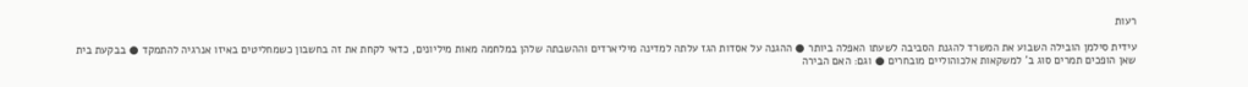רעות

עידית סילמן הובילה השבוע את המשרד להגנת הסביבה לשעתו האפלה ביותר ● ההגנה על אסדות הגז עלתה למדינה מיליארדים וההשבתה שלהן במלחמה מאות מיליונים, כדאי לקחת את זה בחשבון כשמחליטים באיזו אנרגיה להתמקד ● בבקעת בית שאן הופכים תמרים סוג ב' למשקאות אלכוהוליים מובחרים ● וגם: האם הבירה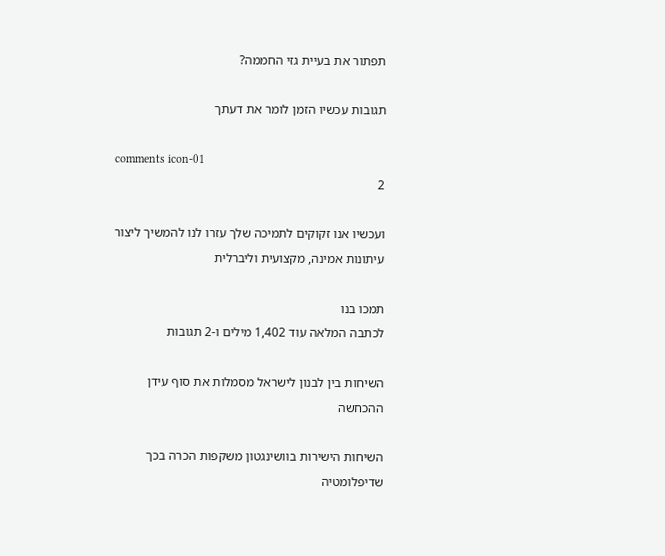תפתור את בעיית גזי החממה?

תגובות עכשיו הזמן לומר את דעתך

comments icon-01
2

ועכשיו אנו זקוקים לתמיכה שלך עזרו לנו להמשיך ליצור עיתונות אמינה, מקצועית וליברלית

תמכו בנו
לכתבה המלאה עוד 1,402 מילים ו-2 תגובות

השיחות בין לבנון לישראל מסמלות את סוף עידן ההכחשה

השיחות הישירות בוושינגטון משקפות הכרה בכך שדיפלומטיה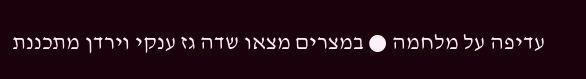עדיפה על מלחמה ● במצרים מצאו שדה גז ענקי וירדן מתכננת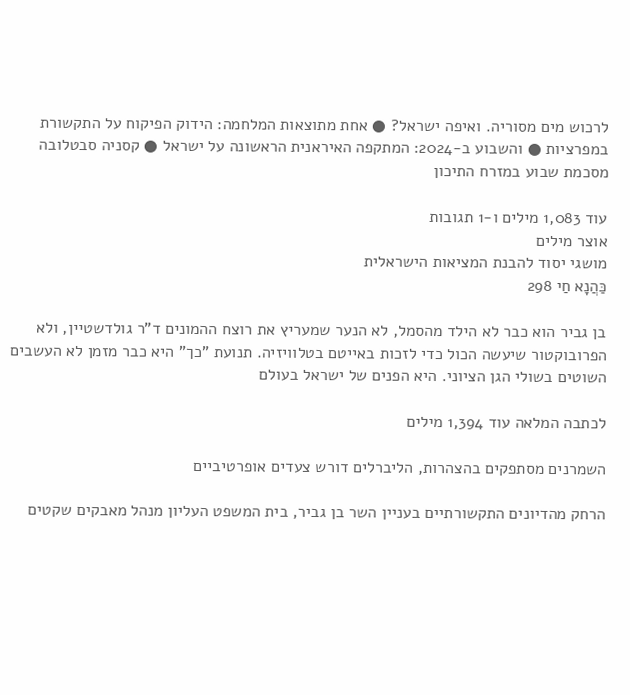לרכוש מים מסוריה. ואיפה ישראל? ● אחת מתוצאות המלחמה: הידוק הפיקוח על התקשורת במפרציות ● והשבוע ב-2024: המתקפה האיראנית הראשונה על ישראל ● קסניה סבטלובה מסכמת שבוע במזרח התיכון

עוד 1,083 מילים ו-1 תגובות
אוצר מילים
מושגי יסוד להבנת המציאות הישראלית
כַּהֲנָא חַי 298

בן גביר הוא כבר לא הילד מהסמל, לא הנער שמעריץ את רוצח ההמונים ד"ר גולדשטיין, ולא הפרובוקטור שיעשה הכול כדי לזכות באייטם בטלוויזיה. תנועת "כך" היא כבר מזמן לא העשבים השוטים בשולי הגן הציוני. היא הפנים של ישראל בעולם

לכתבה המלאה עוד 1,394 מילים

השמרנים מסתפקים בהצהרות, הליברלים דורש צעדים אופרטיביים

הרחק מהדיונים התקשורתיים בעניין השר בן גביר, בית המשפט העליון מנהל מאבקים שקטים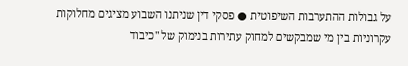על גבולות ההתערבות השיפוטית ● פסקי דין שניתנו השבוע מציגים מחלוקות עקרוניות בין מי שמבקשים למחוק עתירות בנימוק של "כיבוד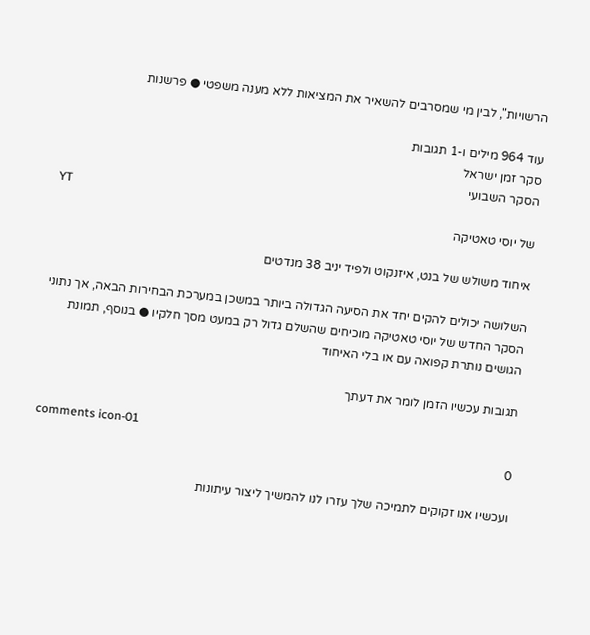הרשויות", לבין מי שמסרבים להשאיר את המציאות ללא מענה משפטי ● פרשנות

עוד 964 מילים ו-1 תגובות
סקר זמן ישראל
הסקר השבועי
YT
של יוסי טאטיקה

איחוד משולש של בנט, איזנקוט ולפיד יניב 38 מנדטים

השלושה יכולים להקים יחד את הסיעה הגדולה ביותר במשכן במערכת הבחירות הבאה, אך נתוני הסקר החדש של יוסי טאטיקה מוכיחים שהשלם גדול רק במעט מסך חלקיו ● בנוסף, תמונת הגושים נותרת קפואה עם או בלי האיחוד

תגובות עכשיו הזמן לומר את דעתך

comments icon-01
0

ועכשיו אנו זקוקים לתמיכה שלך עזרו לנו להמשיך ליצור עיתונות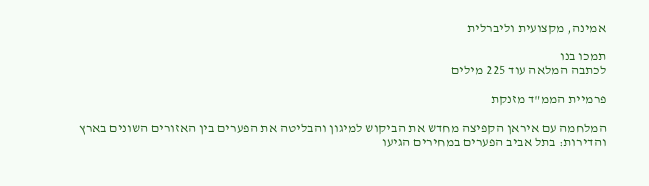אמינה, מקצועית וליברלית

תמכו בנו
לכתבה המלאה עוד 225 מילים

פרמיית הממ"ד מזנקת

המלחמה עם איראן הקפיצה מחדש את הביקוש למיגון והבליטה את הפערים בין האזורים השונים בארץ והדירות: בתל אביב הפערים במחירים הגיעו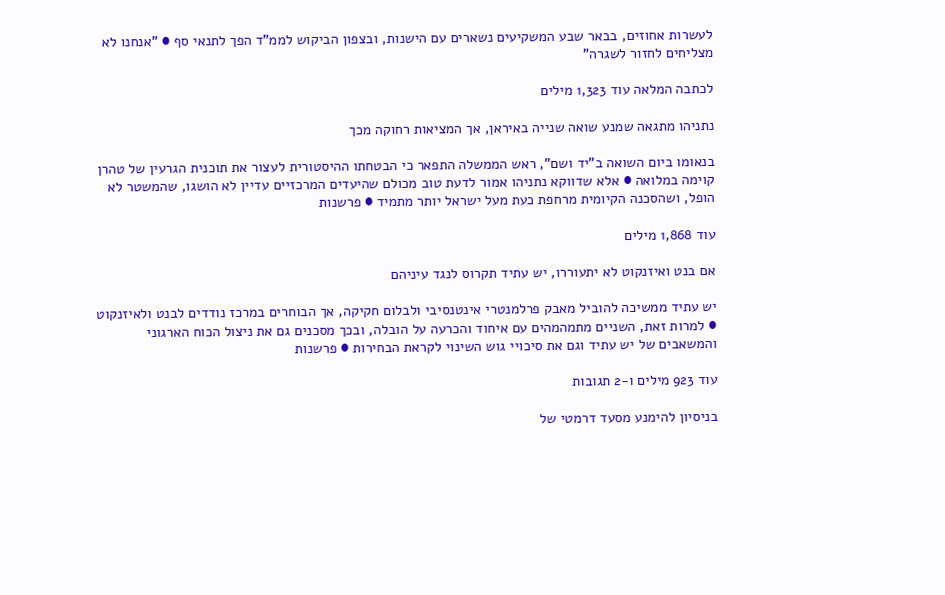לעשרות אחוזים, בבאר שבע המשקיעים נשארים עם הישנות, ובצפון הביקוש לממ"ד הפך לתנאי סף ● "אנחנו לא מצליחים לחזור לשגרה"

לכתבה המלאה עוד 1,323 מילים

נתניהו מתגאה שמנע שואה שנייה באיראן, אך המציאות רחוקה מכך

בנאומו ביום השואה ב"יד ושם", ראש הממשלה התפאר כי הבטחתו ההיסטורית לעצור את תוכנית הגרעין של טהרן קוימה במלואה ● אלא שדווקא נתניהו אמור לדעת טוב מכולם שהיעדים המרכזיים עדיין לא הושגו, שהמשטר לא הופל, ושהסכנה הקיומית מרחפת כעת מעל ישראל יותר מתמיד ● פרשנות

עוד 1,868 מילים

אם בנט ואיזנקוט לא יתעוררו, יש עתיד תקרוס לנגד עיניהם

יש עתיד ממשיכה להוביל מאבק פרלמנטרי אינטנסיבי ולבלום חקיקה, אך הבוחרים במרכז נודדים לבנט ולאיזנקוט ● למרות זאת, השניים מתמהמהים עם איחוד והכרעה על הובלה, ובכך מסכנים גם את ניצול הכוח הארגוני והמשאבים של יש עתיד וגם את סיכויי גוש השינוי לקראת הבחירות ● פרשנות

עוד 923 מילים ו-2 תגובות

בניסיון להימנע מסעד דרמטי של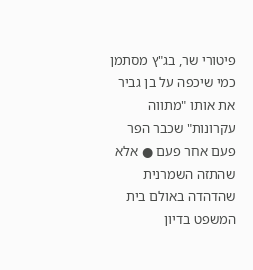פיטורי שר, בג"ץ מסתמן כמי שיכפה על בן גביר את אותו "מתווה עקרונות" שכבר הפר פעם אחר פעם ● אלא שהתזה השמרנית שהדהדה באולם בית המשפט בדיון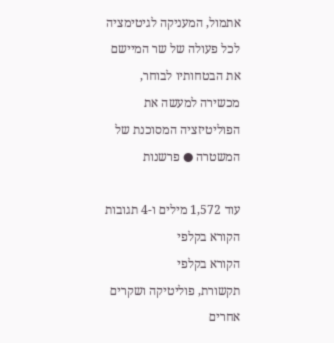אתמול, המעניקה לגיטימציה לכל פעולה של שר המיישם את הבטחותיו לבוחר, מכשירה למעשה את הפוליטיזציה המסוכנת של המשטרה ● פרשנות

עוד 1,572 מילים ו-4 תגובות
הקורא בקלפי
הקורא בקלפי
תקשורת, פוליטיקה ושקרים אחרים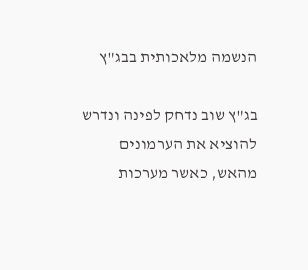הנשמה מלאכותית בבג"ץ

בג"ץ שוב נדחק לפינה ונדרש להוציא את הערמונים מהאש, כאשר מערכות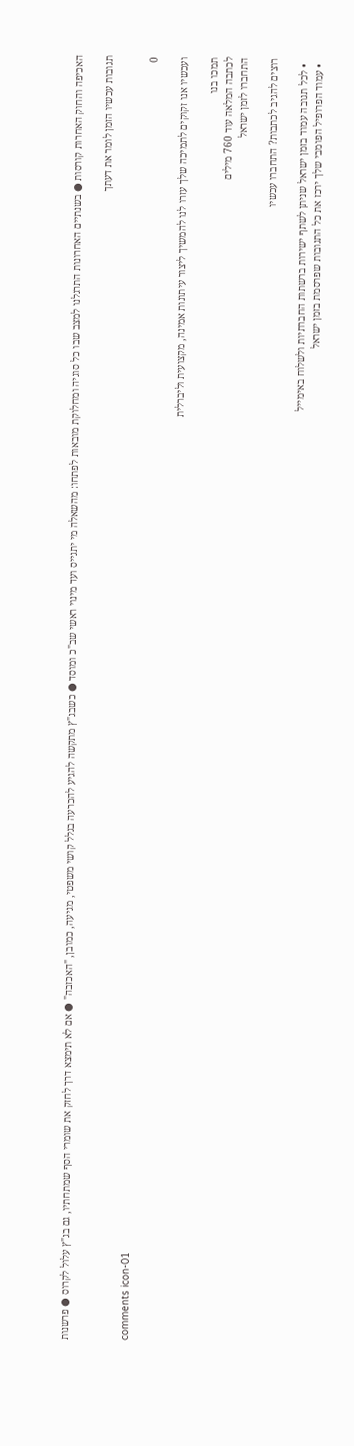האכיפה והחוק האחרות קורסות ● בשנתיים האחרונות התרגלנו למצב שבו כל סוגיה ומחלוקת מובאות לפתחו: מהשאלה מי יתגייס ועד מינוי ראשי שב"כ ומוסד ● כשבג"ץ מתקשה להגיע להכרעה בגלל קושי משפטי, מגיעה, כמובן, "האכזבה" ● אם לא תימצא דרך לחזק את שומרי הסף שמתחתיו, גם בג"ץ עלול לקרוס ● פרשנות

תגובות עכשיו הזמן לומר את דעתך

comments icon-01
0

ועכשיו אנו זקוקים לתמיכה שלך עזרו לנו להמשיך ליצור עיתונות אמינה, מקצועית וליברלית

תמכו בנו
לכתבה המלאה עוד 760 מילים
התחברו לזמן ישראל

רוצים להגיב לכתבות? התחברו עכשיו

  • לכל תגובה עמוד בזמן ישראל שניתן לשתף ישירות ברשתות החברתיות ולשלוח באימייל
  • עמוד הפרופיל הפומבי שלך ירכז את כל התגובות שפרסמת בזמן ישראל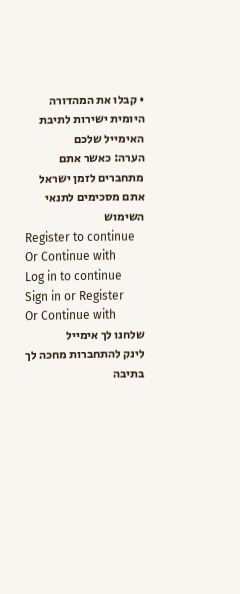• קבלו את המהדורה היומית ישירות לתיבת האימייל שלכם
הערה: כאשר אתם מתחברים לזמן ישראל אתם מסכימים לתנאי השימוש
Register to continue
Or Continue with
Log in to continue
Sign in or Register
Or Continue with
שלחנו לך אימייל
לינק להתחברות מחכה לך בתיבה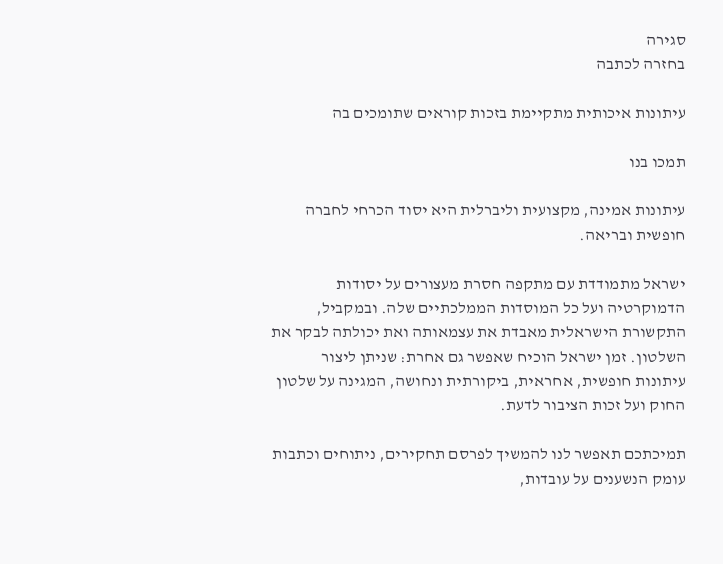סגירה
בחזרה לכתבה

עיתונות איכותית מתקיימת בזכות קוראים שתומכים בה

תמכו בנו

עיתונות אמינה, מקצועית וליברלית היא יסוד הכרחי לחברה חופשית ובריאה.

ישראל מתמודדת עם מתקפה חסרת מעצורים על יסודות הדמוקרטיה ועל כל המוסדות הממלכתיים שלה. ובמקביל, התקשורת הישראלית מאבדת את עצמאותה ואת יכולתה לבקר את השלטון. זמן ישראל הוכיח שאפשר גם אחרת: שניתן ליצור עיתונות חופשית, אחראית, ביקורתית ונחושה, המגינה על שלטון החוק ועל זכות הציבור לדעת.

תמיכתכם תאפשר לנו להמשיך לפרסם תחקירים, ניתוחים וכתבות עומק הנשענים על עובדות,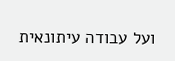ועל עבודה עיתונאית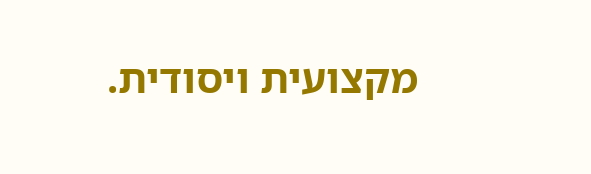מקצועית ויסודית.